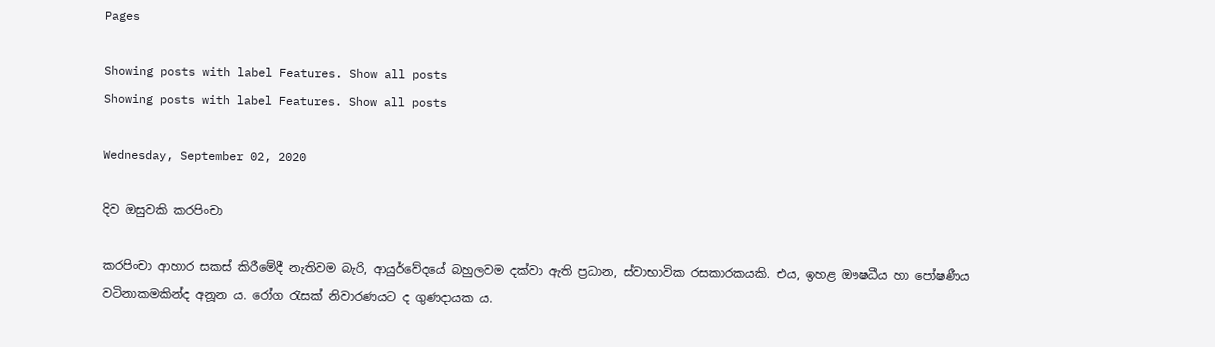Pages

Showing posts with label Features. Show all posts
Showing posts with label Features. Show all posts

Wednesday, September 02, 2020

දිව ඔසුවකි කරපිංචා

කරපිංචා ආහාර සකස් කිරීමේදී නැතිවම බැරි, ආයුර්වේදයේ බහුලවම දක්වා ඇති ප්‍රධාන, ස්වාභාවික රසකාරකයකි. එය, ඉහළ ඖෂධීය හා පෝෂණීය වටිනාකමකින්ද අනූන ය. රෝග රැසක් නිවාරණයට ද ගුණදායක ය.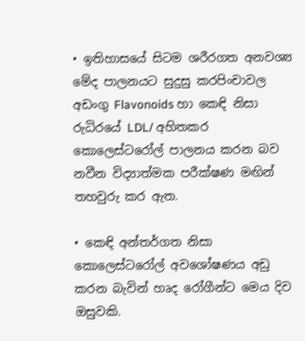• ඉතිහාසයේ සිටම ශරීරගත අනවශ්‍ය මේද පාලනයට සුදුසු කරපිංචාවල අඩංගු Flavonoids හා කෙඳි නිසා රුධිරයේ LDL/ අහිතකර කොලෙස්ටරෝල් පාලනය කරන බව නවීන විද්‍යාත්මක පරීක්ෂණ මඟින් තහවුරු කර ඇත.

• කෙඳි අන්තර්ගත නිසා කොලෙස්ටරෝල් අවශෝෂණය අඩු කරන බැවින් හෘද රෝගීන්ට මෙය දිව ඔසුවකි.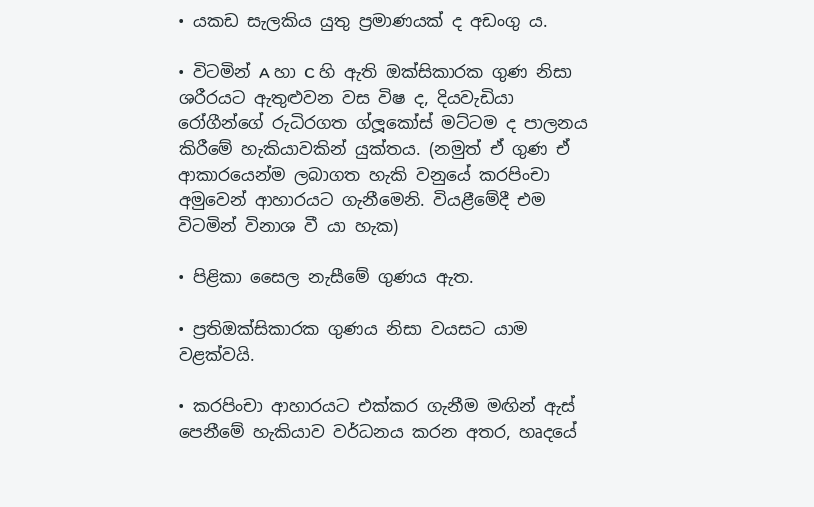• යකඩ සැලකිය යුතු ප්‍රමාණයක් ද අඩංගු ය.

• විටමින් A හා C හි ඇති ඔක්සිකාරක ගුණ නිසා ශරීරයට ඇතුළුවන වස විෂ ද, දියවැඩියා රෝගීන්ගේ රුධිරගත ග්ලූකෝස් මට්ටම ද පාලනය කිරීමේ හැකියාවකින් යුක්තය. (නමුත් ඒ ගුණ ඒ ආකාරයෙන්ම ලබාගත හැකි වනුයේ කරපිංචා අමුවෙන් ආහාරයට ගැනීමෙනි. වියළීමේදී එම විටමින් විනාශ වී යා හැක)

• පිළිකා සෛල නැසීමේ ගුණය ඇත.

• ප්‍රතිඔක්සිකාරක ගුණය නිසා වයසට යාම වළක්වයි.

• කරපිංචා ආහාරයට එක්කර ගැනීම මඟින් ඇස් පෙනීමේ හැකියාව වර්ධනය කරන අතර, හෘදයේ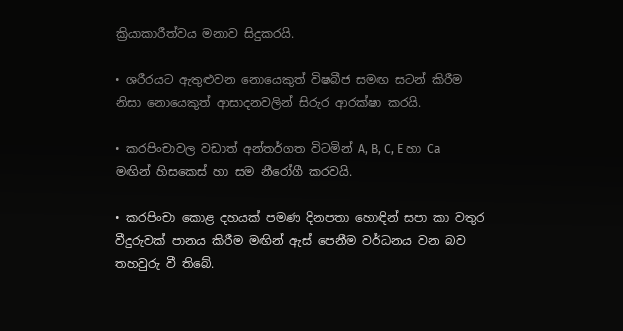ක්‍රියාකාරීත්වය ‍මනාව සිදුකරයි.

• ශරීරයට ඇතුළුවන නොයෙකුත් විෂබීජ සමඟ සටන් කිරීම නිසා නොයෙකුත් ආසාදනවලින් සිරුර ආරක්ෂා කරයි.

• කරපිංචාවල වඩාත් අන්තර්ගත විටමින් A, B, C, E හා Ca මඟින් හිසකෙස් හා සම නීරෝගී කරවයි.

• කරපිංචා කොළ දහයක් පමණ දිනපතා හොඳින් සපා කා වතුර වීදුරුවක් පානය කිරීම මඟින් ඇස් පෙනීම වර්ධනය වන බව තහවුරු වී තිබේ.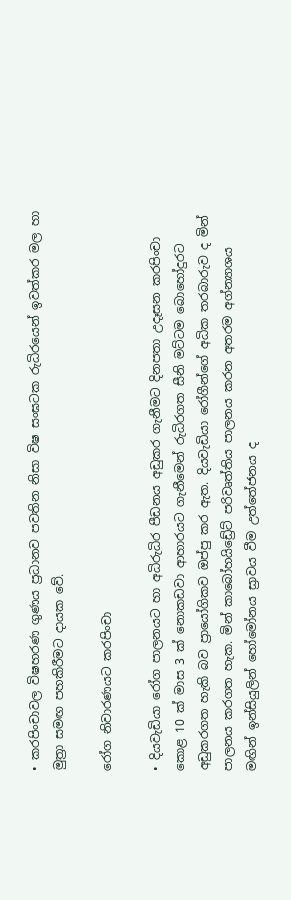• කරපිංචාවල විෂහරණ ගුණය ප්‍රධානව පවතින නිසා විෂ සංඝටක රුධිරයෙන් ඉවත්කර මල හා මුත්‍රා සමඟ පහකිරීමට දායක වේ.

රෝග නිවාරණයට කරපිංචා

• දියවැඩියා රෝග පාලනයට හා අධිරුධිර පීඩනය අඩුකර ගැනීමට දිනපතා උදෑසන කරපිංචා කොළ 10 ක් මාස 3 ක් නොකඩවා ආහාරයට ගැනීමෙන් රුධිරගත සීනි මට්ටම බොහෝදුරට අඩුකරගත හැකි බව ප්‍රායෝගිකව ඔප්පු කර ඇත. දියවැඩියා රෝගීන්ගේ අධික තරබාරුව ද මින් පාලනය කරගත හැක. මින් කාබෝහයිඩ්‍රේට් පරිවෘත්තිය පාලනය කරන අතරම අග්න්‍යාශය මඟින් ඉන්සියුලින් හෝමෝනය ස්‍රාවය වීම උත්තේජනය ද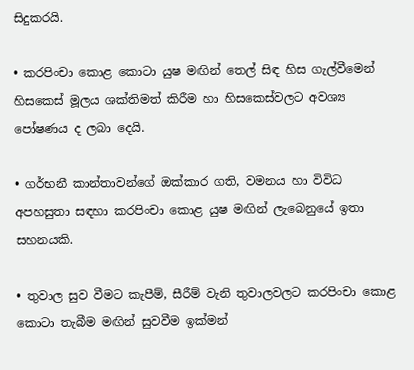සිදුකරයි.

• කරපිංචා කොළ කොටා යුෂ මඟින් තෙල් සිඳ හිස ගැල්වීමෙන් හිසකෙස් මූලය ශක්තිමත් කිරීම හා හිසකෙස්වලට අවශ්‍ය පෝෂණය ද ලබා දෙයි.

• ගර්භනී කාන්තාවන්ගේ ඔක්කාර ගති, වමනය හා විවිධ අපහසුතා සඳහා කරපිංචා කොළ යුෂ මඟින් ලැබෙනුයේ ඉතා සහනයකි.

• තුවාල සුව වීමට කැපීම්, සීරීම් වැනි තුවාලවලට කරපිංචා කොළ කොටා තැබීම මඟින් සුවවීම ඉක්මන්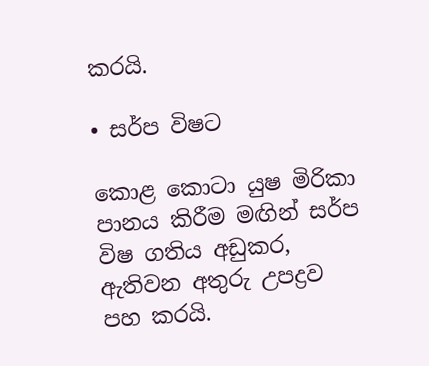කරයි.

• සර්ප විෂට

කොළ කොටා යුෂ මිරිකා පානය කිරීම මඟින් සර්ප විෂ ගතිය අඩුකර, ඇතිවන අතුරු උපද්‍රව පහ කරයි.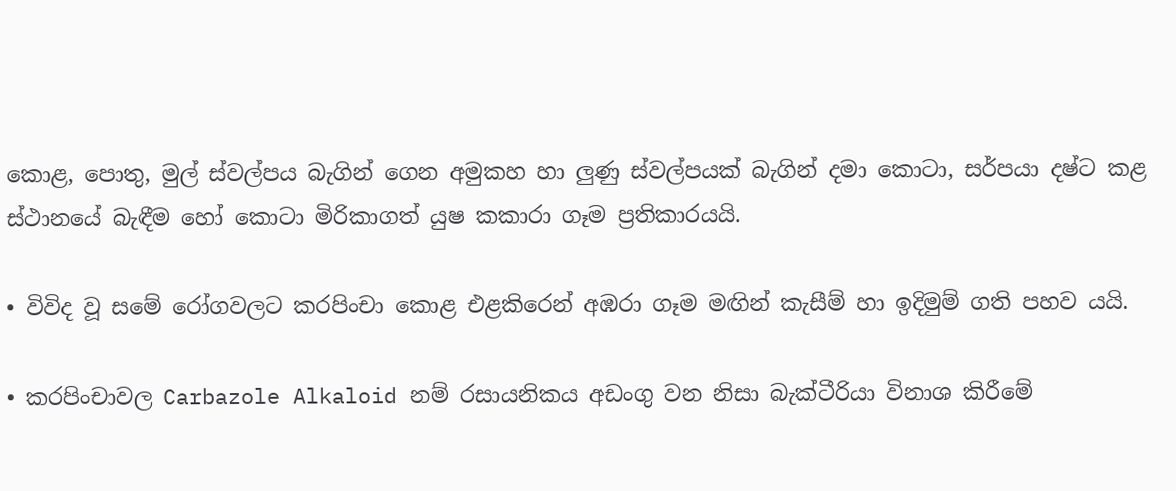කොළ, පොතු, මුල් ස්වල්පය බැගින් ගෙන අමුකහ හා ලුණු ස්වල්පයක් බැගින් දමා කොටා, සර්පයා දෂ්ට කළ ස්ථානයේ බැඳීම හෝ කොටා මිරිකාගත් යුෂ කකාරා ගෑම ප්‍රතිකාරයයි.

• විවිද වූ සමේ රෝගවලට කරපිංචා කොළ එළකිරෙන් අඹරා ගෑම මඟින් කැසීම් හා ඉදිමුම් ගති පහව යයි.

• කරපිංචාවල Carbazole Alkaloid නම් රසායනිකය අඩංගු වන නිසා බැක්ටීරියා විනාශ කිරීමේ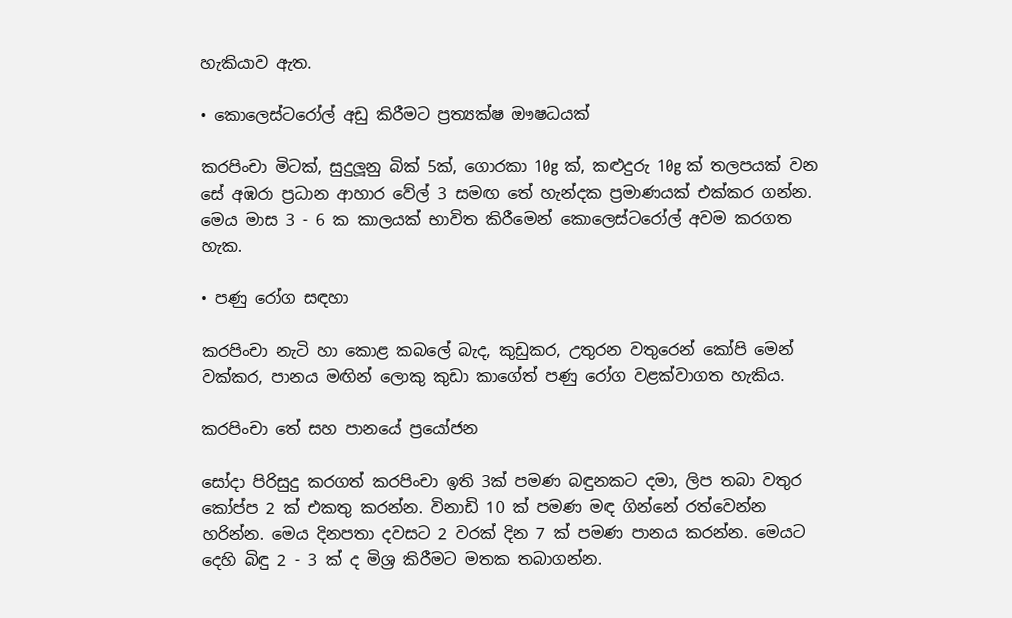හැකියාව ඇත.

• කොලෙස්ටරෝල් අඩු කිරීමට ප්‍රත්‍යක්ෂ ඖෂධයක්

කරපිංචා මිටක්, සුදුලූනු බික් 5ක්, ගොරකා 10g ක්, කළුදුරු 10g ක් තලපයක් වන සේ අඹරා ප්‍රධාන ආහාර වේල් 3 සමඟ තේ හැන්දක ප්‍රමාණයක් එක්කර ගන්න. මෙය මාස 3 - 6 ක කාලයක් භාවිත කිරීමෙන් කොලෙස්ටරෝල් අවම කරගත හැක.

• පණු රෝග සඳහා

කරපිංචා නැටි හා කොළ කබලේ බැද, කුඩුකර, උතුරන වතුරෙන් කෝපි මෙන් වක්කර, පානය මඟින් ලොකු කුඩා කාගේත් පණු රෝග වළක්වාගත හැකිය.

කරපිංචා තේ සහ පානයේ ප්‍රයෝජන

සෝදා පිරිසුදු කරගත් කරපිංචා ඉති 3ක් පමණ බඳුනකට දමා, ලිප තබා වතුර කෝප්ප 2 ක් එකතු කරන්න. විනාඩි 10 ක් පමණ මඳ ගින්නේ රත්වෙන්න හරින්න. මෙය දිනපතා දවසට 2 වරක් දින 7 ක් පමණ පානය කරන්න. මෙයට දෙහි බිඳු 2 - 3 ක් ද මිශ්‍ර කිරීමට මතක තබාගන්න.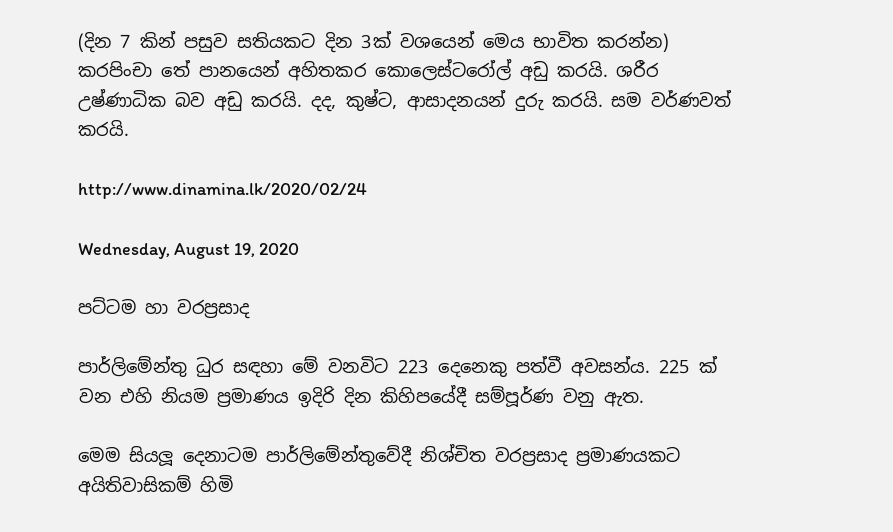(දින 7 කින් පසුව සතියකට දින 3ක් වශයෙන් මෙය භාවිත කරන්න) කරපිංචා තේ පානයෙන් අහිතකර කොලෙස්ටරෝල් අඩු කරයි. ශරීර උෂ්ණාධික බව අඩු කරයි. දද, කුෂ්ට, ආසාදනයන් දුරු කරයි. සම වර්ණවත් කරයි.

http://www.dinamina.lk/2020/02/24

Wednesday, August 19, 2020

පට්ටම හා වරප්‍රසාද

පාර්ලිමේන්තු ධුර සඳහා මේ වනවිට 223 දෙනෙකු පත්වී අවසන්ය. 225 ක් වන එහි නියම ප්‍රමාණය ඉදිරි දින කිහිපයේදී සම්පූර්ණ වනු ඇත.

මෙම සියලූ දෙනාටම පාර්ලිමේන්තුවේදී නිශ්චිත වරප්‍රසාද ප්‍රමාණයකට අයිතිවාසිකම් හිමි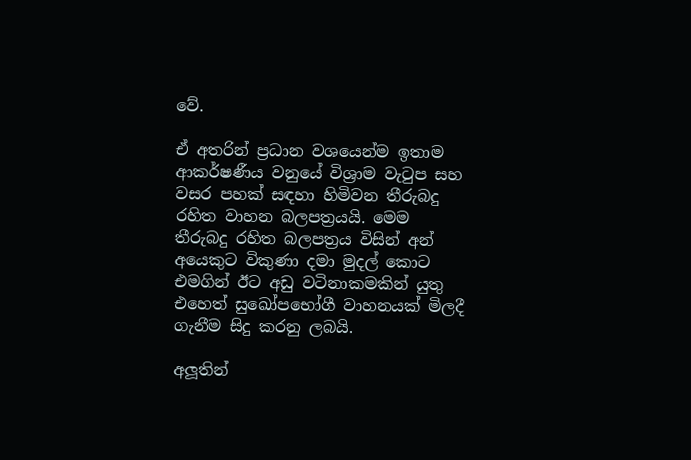වේ.

ඒ අතරින් ප්‍රධාන වශයෙන්ම ඉතාම ආකර්ෂණීය වනුයේ විශ්‍රාම වැටුප සහ වසර පහක් සඳහා හිමිවන තීරුබදු රහිත වාහන බලපත්‍රයයි. මෙම තීරුබදු රහිත බලපත්‍රය විසින් අන් අයෙකුට විකුණා දමා මුදල් කොට එමගින් ඊට අඩු වටිනාකමකින් යුතු එහෙත් සුඛෝපභෝගී වාහනයක් මිලදී ගැනීම සිදු කරනු ලබයි.

අලූතින්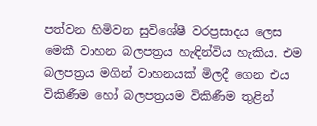පත්වන හිමිවන සුවිශේෂී වරප්‍රසාදය ලෙස මෙකී වාහන බලපත්‍රය හැඳින්විය හැකිය. එම බලපත්‍රය මගින් වාහනයක් මිලදී ගෙන එය විකිණීම හෝ බලපත්‍රයම විකිණීම තුළින්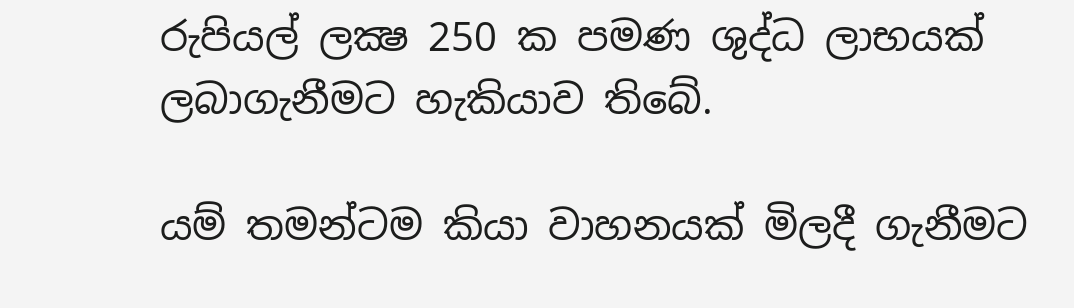රුපියල් ලක්‍ෂ 250 ක පමණ ශුද්ධ ලාභයක් ලබාගැනීමට හැකියාව තිබේ.

යම් තමන්ටම කියා වාහනයක් මිලදී ගැනීමට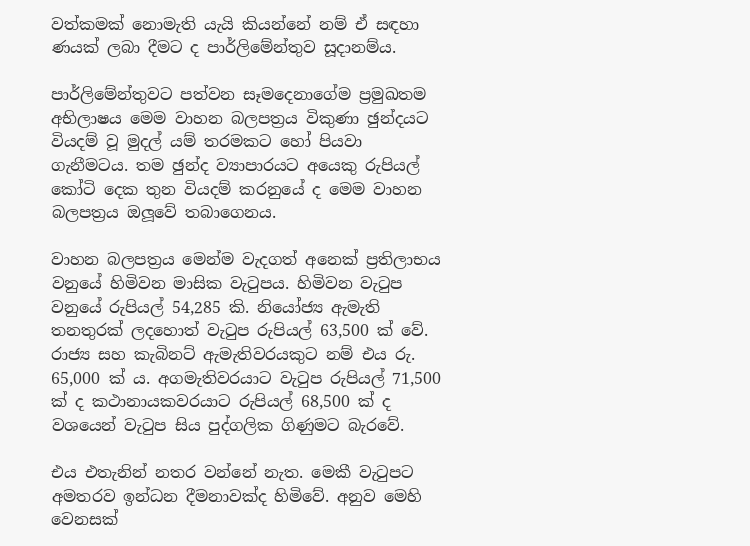වත්කමක් නොමැති යැයි කියන්නේ නම් ඒ සඳහා ණයක් ලබා දීමට ද පාර්ලිමේන්තුව සූදානම්ය.

පාර්ලිමේන්තුවට පත්වන සෑමදෙනාගේම ප්‍රමුඛතම අභිලාෂය මෙම වාහන බලපත්‍රය විකුණා ඡුන්දයට වියදම් වූ මුදල් යම් තරමකට හෝ පියවා ගැනීමටය. තම ඡුන්ද ව්‍යාපාරයට අයෙකු රුපියල් කෝටි දෙක තුන වියදම් කරනුයේ ද මෙම වාහන බලපත්‍රය ඔලූවේ තබාගෙනය.

වාහන බලපත්‍රය මෙන්ම වැදගත් අනෙක් ප්‍රතිලාභය වනුයේ හිමිවන මාසික වැටුපය. හිමිවන වැටුප වනුයේ රුපියල් 54,285 කි. නියෝජ්‍ය ඇමැති තනතුරක් ලදහොත් වැටුප රුපියල් 63,500 ක් වේ. රාජ්‍ය සහ කැබිනට් ඇමැතිවරයකුට නම් එය රු. 65,000 ක් ය. අගමැතිවරයාට වැටුප රුපියල් 71,500 ක් ද කථානායකවරයාට රුපියල් 68,500 ක් ද වශයෙන් වැටුප සිය පුද්ගලික ගිණුමට බැරවේ.

එය එතැනින් නතර වන්නේ නැත. මෙකී වැටුපට අමතරව ඉන්ධන දීමනාවක්ද හිමිවේ. අනුව මෙහි වෙනසක්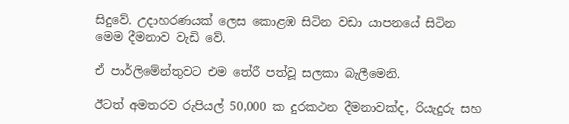සිදුවේ. උදාහරණයක් ලෙස කොළඹ සිටින වඩා යාපනයේ සිටින මෙම දීමනාව වැඩි වේ.

ඒ පාර්ලිමේන්තුවට එම තේරී පත්වූ සලකා බැලීමෙනි.

ඊටත් අමතරව රුපියල් 50,000 ක දුරකථන දීමනාවක්ද, රියැදුරු සහ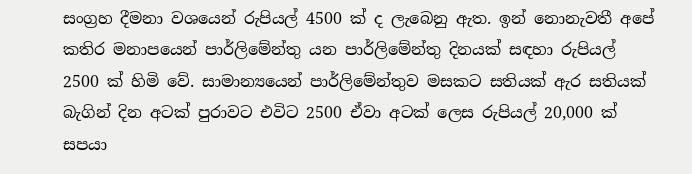සංග්‍රහ දීමනා වශයෙන් රුපියල් 4500 ක් ද ලැබෙනු ඇත. ඉන් නොනැවතී අපේ කතිර මනාපයෙන් පාර්ලිමේන්තු යන පාර්ලිමේන්තු දිනයක් සඳහා රුපියල් 2500 ක් හිමි වේ. සාමාන්‍යයෙන් පාර්ලිමේන්තුව මසකට සතියක් ඇර සතියක් බැගින් දින අටක් පුරාවට එවිට 2500 ඒවා අටක් ලෙස රුපියල් 20,000 ක් සපයා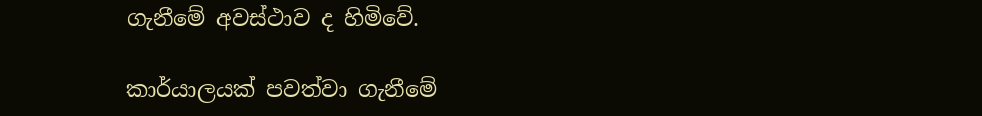ගැනීමේ අවස්ථාව ද හිමිවේ.

කාර්යාලයක් පවත්වා ගැනීමේ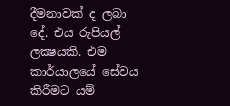දීමනාවක් ද ලබා දේ. එය රුපියල් ලක්‍ෂයකි. එම කාර්යාලයේ සේවය කිරීමට යම්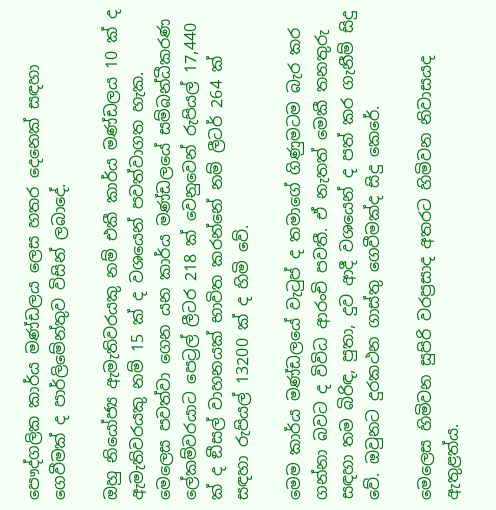පෞද්ගලික කාර්ය මණ්ඩලය ලෙස හතර දෙනෙක් සඳහා ගෙවීමක් ද පාර්ලිමේන්තුව විසින් ලබාදේ.

ඔහු නියෝජ්‍ය ඇමැතිවරයකු නම් එකී කාර්ය මණ්ඩලය 10 ක් ද ඇමැතිවරයකු නම් 15 ක් ද වශයෙන් පවත්වාගත හැක. මෙලෙස පවත්වා ගෙන යන කාර්ය මණ්ඩලයේ සම්බන්ධීකරණ ලේකම්වරයාට පෙට්‍රල් ලීටර 218 ක් වෙනුවෙන් රුපියල් 17,440 ක් ද ඞීසල් වාහනයක් භාවිත කරන්නේ නම් ලීටර් 264 ක් සඳහා රුපියල් 13200 ක් ද හිමි වේ.

මෙම කාර්ය මණ්ඩලයේ වැටුප් ද තමාගේ ගිණුමටම බැර කර ගන්නා බවට ද විවිධ ආරංචි පවතී. ඒ නැතත් මෙකී තනතුරු සඳහා තම බිරිඳ, පුතා, දුව ආදී වශයෙන් ද පත් කර ගැනීම් සිදු වේ. ඔවුනට දුරකථන ගාස්තු ගෙවීමක්ද සිදු කෙරේ.

මෙලෙස හිමිවන සුපිරි වරප්‍රසාද අතරට හිමිවන නිවාසයද ඇතුළත්ය.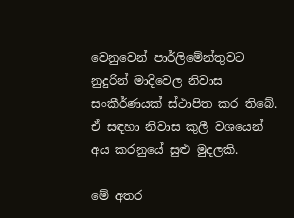වෙනුවෙන් පාර්ලිමේන්තුවට නුදුරින් මාදිවෙල නිවාස සංකීර්ණයක් ස්ථාපිත කර තිබේ. ඒ සඳහා නිවාස කුලී වශයෙන් අය කරනුයේ සුළු මුදලකි.

මේ අතර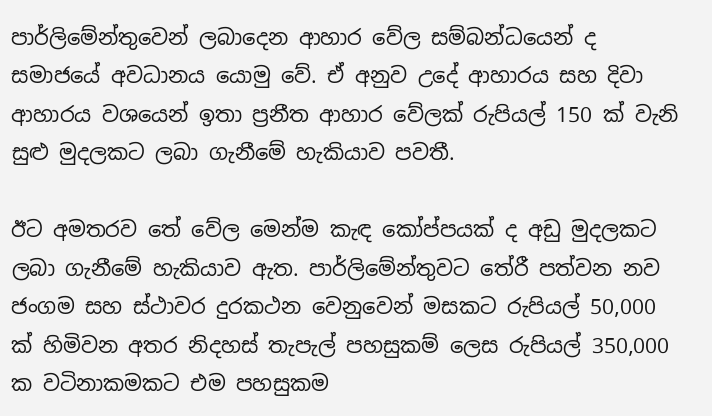පාර්ලිමේන්තුවෙන් ලබාදෙන ආහාර වේල සම්බන්ධයෙන් ද සමාජයේ අවධානය යොමු වේ. ඒ අනුව උදේ ආහාරය සහ දිවා ආහාරය වශයෙන් ඉතා ප්‍රනීත ආහාර වේලක් රුපියල් 150 ක් වැනි සුළු මුදලකට ලබා ගැනීමේ හැකියාව පවතී.

ඊට අමතරව තේ වේල මෙන්ම කැඳ කෝප්පයක් ද අඩු මුදලකට ලබා ගැනීමේ හැකියාව ඇත. පාර්ලිමේන්තුවට තේරී පත්වන නව ජංගම සහ ස්ථාවර දුරකථන වෙනුවෙන් මසකට රුපියල් 50,000 ක් හිමිවන අතර නිදහස් තැපැල් පහසුකම් ලෙස රුපියල් 350,000 ක වටිනාකමකට එම පහසුකම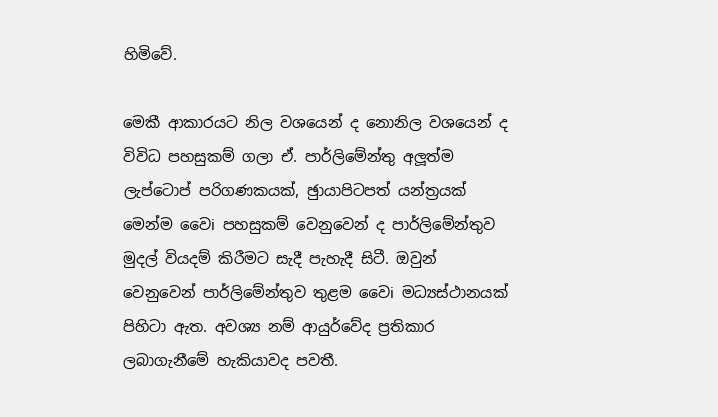හිමිවේ.

මෙකී ආකාරයට නිල වශයෙන් ද නොනිල වශයෙන් ද විවිධ පහසුකම් ගලා ඒ. පාර්ලිමේන්තු අලූත්ම ලැප්ටොප් පරිගණකයක්, ඡුායාපිටපත් යන්ත්‍රයක් මෙන්ම වෛi පහසුකම් වෙනුවෙන් ද පාර්ලිමේන්තුව මුදල් වියදම් කිරීමට සැදී පැහැදී සිටී. ඔවුන් වෙනුවෙන් පාර්ලිමේන්තුව තුළම වෛi මධ්‍යස්ථානයක් පිහිටා ඇත. අවශ්‍ය නම් ආයුර්වේද ප්‍රතිකාර ලබාගැනීමේ හැකියාවද පවතී.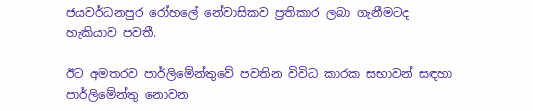ජයවර්ධනපුර රෝහලේ නේවාසිකව ප්‍රතිකාර ලබා ගැනීමටද හැකියාව පවතී.

ඊට අමතරව පාර්ලිමේන්තුවේ පවතින විවිධ කාරක සභාවන් සඳහා පාර්ලිමේන්තු නොවන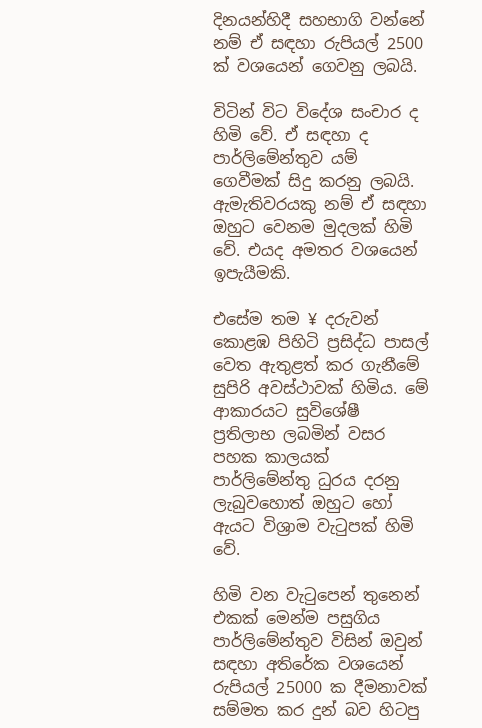දිනයන්හිදී සහභාගි වන්නේ නම් ඒ සඳහා රුපියල් 2500 ක් වශයෙන් ගෙවනු ලබයි.

විටින් විට විදේශ සංචාර ද හිමි වේ. ඒ සඳහා ද පාර්ලිමේන්තුව යම් ගෙවීමක් සිදු කරනු ලබයි. ඇමැතිවරයකු නම් ඒ සඳහා ඔහුට වෙනම මුදලක් හිමි වේ. එයද අමතර වශයෙන් ඉපැයීමකි.

එසේම තම ¥ දරුවන් කොළඹ පිහිටි ප්‍රසිද්ධ පාසල් වෙත ඇතුළත් කර ගැනීමේ සුපිරි අවස්ථාවක් හිමිය. මේ ආකාරයට සුවිශේෂී ප්‍රතිලාභ ලබමින් වසර පහක කාලයක් පාර්ලිමේන්තු ධුරය දරනු ලැබුවහොත් ඔහුට හෝ ඇයට විශ්‍රාම වැටුපක් හිමි වේ.

හිමි වන වැටුපෙන් තුනෙන් එකක් මෙන්ම පසුගිය පාර්ලිමේන්තුව විසින් ඔවුන් සඳහා අතිරේක වශයෙන් රුපියල් 25000 ක දීමනාවක් සම්මත කර දුන් බව හිටපු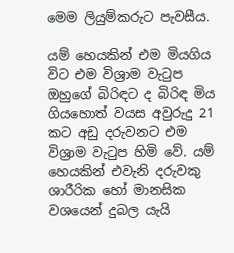මෙම ලියුම්කරුට පැවසීය.

යම් හෙයකින් එම මියගිය විට එම විශ්‍රාම වැටුප ඔහුගේ බිරිඳට ද බිරිඳ මිය ගියහොත් වයස අවුරුදු 21 කට අඩු දරුවනට එම විශ්‍රාම වැටුප හිමි වේ. යම් හෙයකින් එවැනි දරුවකු ශාරීරික හෝ මානසික වශයෙන් දුබල යැයි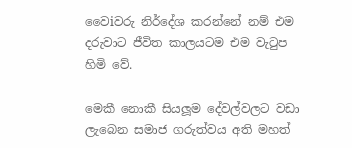වෛiවරු නිර්දේශ කරන්නේ නම් එම දරුවාට ජීවිත කාලයටම එම වැටුප හිමි වේ.

මෙකී නොකී සියලූම දේවල්වලට වඩා ලැබෙන සමාජ ගරුත්වය අති මහත්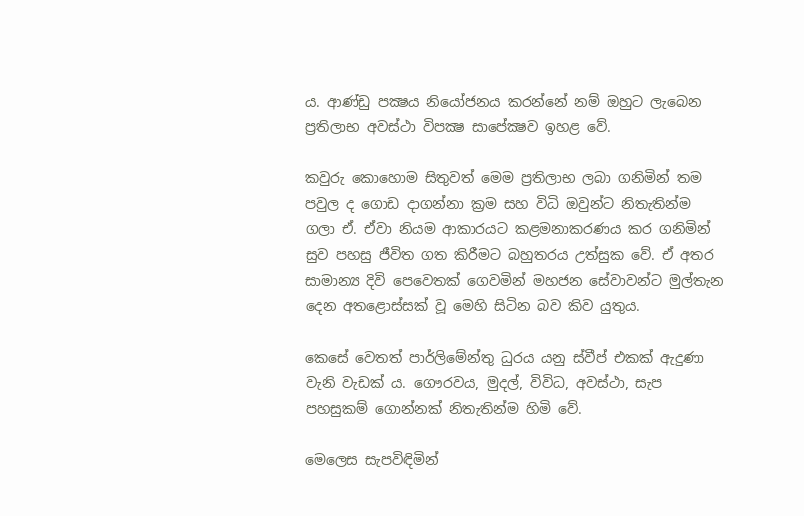ය. ආණ්ඩු පක්‍ෂය නියෝජනය කරන්නේ නම් ඔහුට ලැබෙන ප්‍රතිලාභ අවස්ථා විපක්‍ෂ සාපේක්‍ෂව ඉහළ වේ.

කවුරු කොහොම සිතුවත් මෙම ප්‍රතිලාභ ලබා ගනිමින් තම පවුල ද ගොඩ දාගන්නා ක්‍රම සහ විධි ඔවුන්ට නිතැතින්ම ගලා ඒ. ඒවා නියම ආකාරයට කළමනාකරණය කර ගනිමින් සුව පහසු ජීවිත ගත කිරීමට බහුතරය උත්සුක වේ. ඒ අතර සාමාන්‍ය දිවි පෙවෙතක් ගෙවමින් මහජන සේවාවන්ට මුල්තැන දෙන අතළොස්සක් වූ මෙහි සිටින බව කිව යුතුය.

කෙසේ වෙතත් පාර්ලිමේන්තු ධුරය යනු ස්වීප් එකක් ඇදුණා වැනි වැඩක් ය. ගෞරවය, මුදල්, විවිධ, අවස්ථා, සැප පහසුකම් ගොන්නක් නිතැතින්ම හිමි වේ.

මෙලෙස සැපවිඳිමින්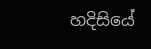හදිසියේ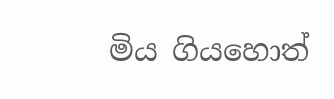මිය ගියහොත්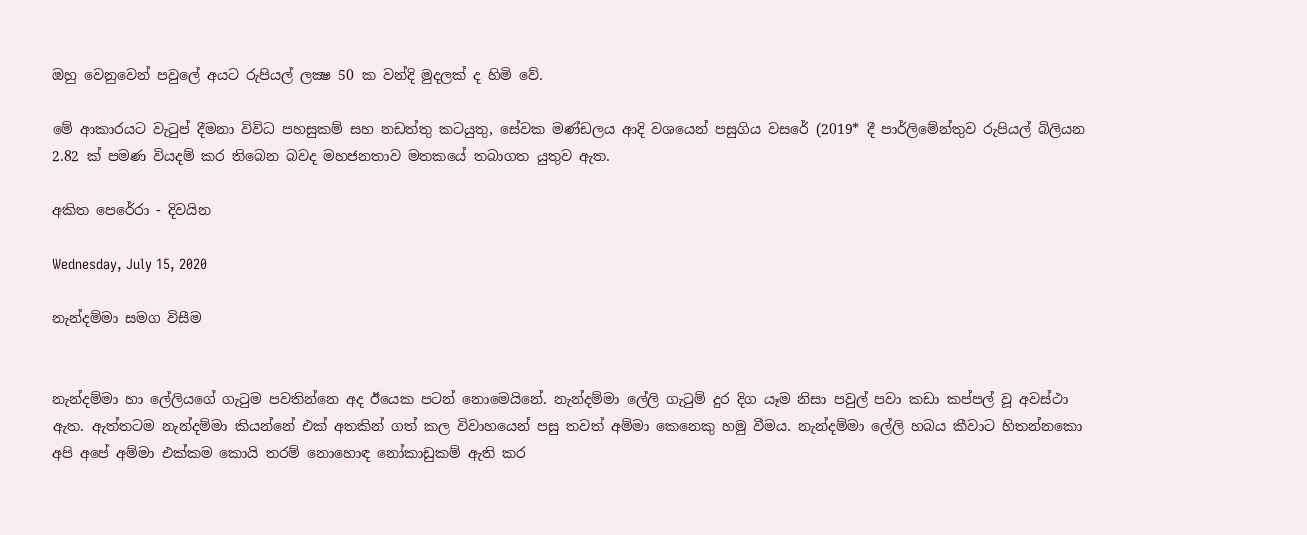ඔහු වෙනුවෙන් පවුලේ අයට රුපියල් ලක්‍ෂ 50 ක වන්දි මුදලක් ද හිමි වේ.

මේ ආකාරයට වැටුප් දීමනා විවිධ පහසුකම් සහ නඩත්තු කටයුතු, සේවක මණ්ඩලය ආදි වශයෙන් පසුගිය වසරේ (2019* දී පාර්ලිමේන්තුව රුපියල් බිලියන 2.82 ක් පමණ වියදම් කර තිබෙන බවද මහජනතාව මතකයේ තබාගත යුතුව ඇත.

අකිත පෙරේරා - දිවයින

Wednesday, July 15, 2020

නැන්දම්මා සමග විසීම


නැන්දම්මා හා ලේලියගේ ගැටුම පවතින්නෙ අද ඊයෙක පටන් නොමෙයිනේ. නැන්දම්මා ලේලි ගැටුම් දුර දිග යෑම නිසා පවුල් පවා කඩා කප්පල් වූ අවස්ථා ඇත. ඇත්තටම නැන්දම්මා කියන්නේ එක් අතකින් ගත් කල විවාහයෙන් පසු තවත් අම්මා කෙනෙකු හමු වීමය. නැන්දම්මා ලේලි හබය කීවාට හිතන්නකො අපි අපේ අම්මා එක්කම කොයි තරම් නොහොඳ නෝකාඩුකම් ඇති කර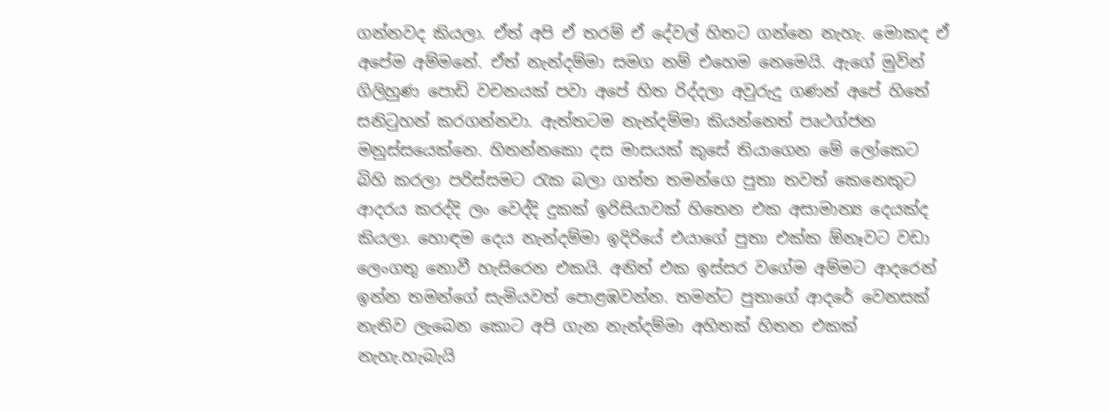ගන්නවද කියලා. ඒත් අපි ඒ තරම් ඒ දේවල් හිතට ගන්නෙ නැහැ. මොකද ඒ අපේම අම්මනේ. ඒත් නැන්දම්මා සමග නම් එහෙම නෙමෙයි. ඇගේ මුවින් ගිලිහුණ පොඩි වචනයක් පවා අපේ හිත රිද්දලා අවුරුදු ගණන් අපේ හිතේ සනිටුහන් කරගන්නවා. ඇත්තටම නැන්දම්මා කියන්නෙත් පෘථග්ජන මනුස්සයෙක්නෙ. හිතන්නකො දස මාසයක් කුසේ තියාගෙන මේ ලෝකෙට බිහි කරලා පරිස්සමට රැක බලා ගත්ත තමන්ගෙ පුතා තවත් කෙනෙකුට ආදරය කරද්දි ලං වෙද්දි දුකක් ඉරිසියාවක් හිතෙන එක අසාමාන්‍ය දෙයක්ද කියලා. හොඳම දෙය නැන්දම්මා ඉදිරියේ එයාගේ පුතා එක්ක ඕනෑවට වඩා ලෙංගතු නොවී හැසිරෙන එකයි. අනිත් එක ඉස්සර වගේම අම්මට ආදරෙන් ඉන්න තමන්ගේ සැමියවත් පොළඹවන්න. තමන්ට පුතාගේ ආදරේ වෙනසක් නැතිව ලැබෙන කොට අපි ගැන නැන්දම්මා අහිතක් හිතන එකක් නැහැ.හැබැයි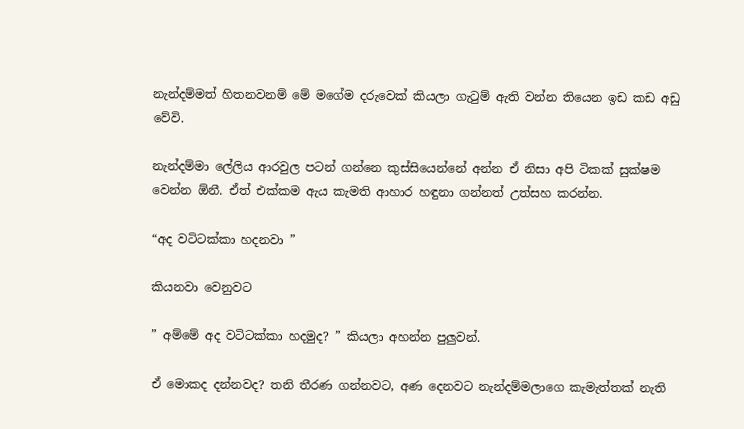නැන්දම්මත් හිතනවනම් මේ මගේම දරුවෙක් කියලා ගැටුම් ඇති වන්න තියෙන ඉඩ කඩ අඩු වේවි.

නැන්දම්මා ලේලිය ආරවුල පටන් ගන්නෙ කුස්සියෙන්නේ අන්න ඒ නිසා අපි ටිකක් සුක්ෂම වෙන්න ඕනී. ඒත් එක්කම ඇය කැමති ආහාර හඳුනා ගන්නත් උත්සහ කරන්න.

“අද වටිටක්කා හදනවා ”

කියනවා වෙනුවට

” අම්මේ අද වටිටක්කා හදමුද? ” කියලා අහන්න පුලුවන්.

ඒ මොකද දන්නවද? තනි තීරණ ගන්නවට, අණ දෙනවට නැන්දම්මලාගෙ කැමැත්තක් නැති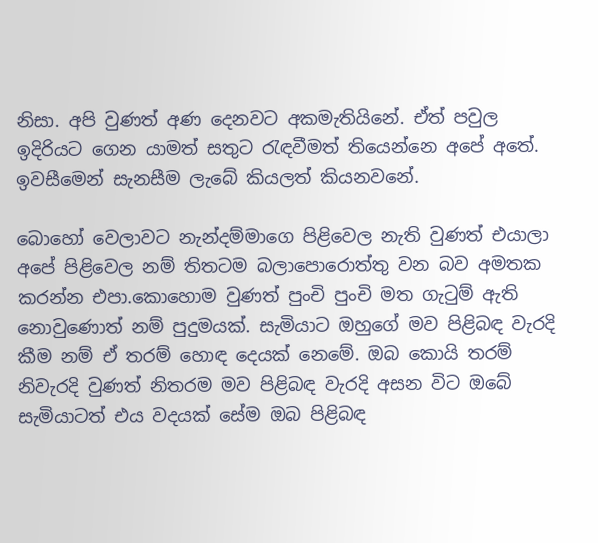නිසා. අපි වුණත් අණ දෙනවට අකමැතියිනේ. ඒත් පවුල ඉදිරියට ගෙන යාමත් සතුට රැඳවීමත් තියෙන්නෙ අපේ අතේ. ඉවසීමෙන් සැනසීම ලැබේ කියලත් කියනවනේ.

බොහෝ වෙලාවට නැන්දම්මාගෙ පිළිවෙල නැති වුණත් එයාලා අපේ පිළිවෙල නම් තිතටම බලාපොරොත්තු වන බව අමතක කරන්න එපා.කොහොම වුණත් පුංචි පුංචි මත ගැටුම් ඇති නොවුණොත් නම් පුදුමයක්. සැමියාට ඔහුගේ මව පිළිබඳ වැරදි කීම නම් ඒ තරම් හොඳ දෙයක් නෙමේ. ඔබ කොයි තරම් නිවැරදි වුණත් නිතරම මව පිළිබඳ වැරදි අසන විට ඔබේ සැමියාටත් එය වදයක් සේම ඔබ පිළිබඳ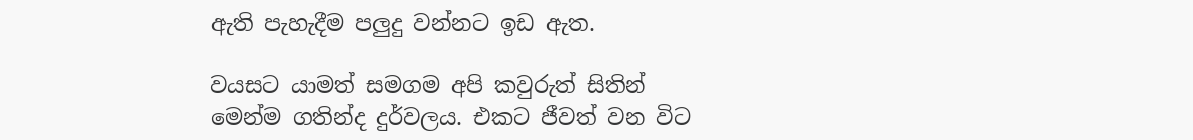ඇති පැහැදීම පලුදු වන්නට ඉඩ ඇත.

වයසට යාමත් සමගම අපි කවුරුත් සිතින් මෙන්ම ගතින්ද දුර්වලය. එකට ජීවත් වන විට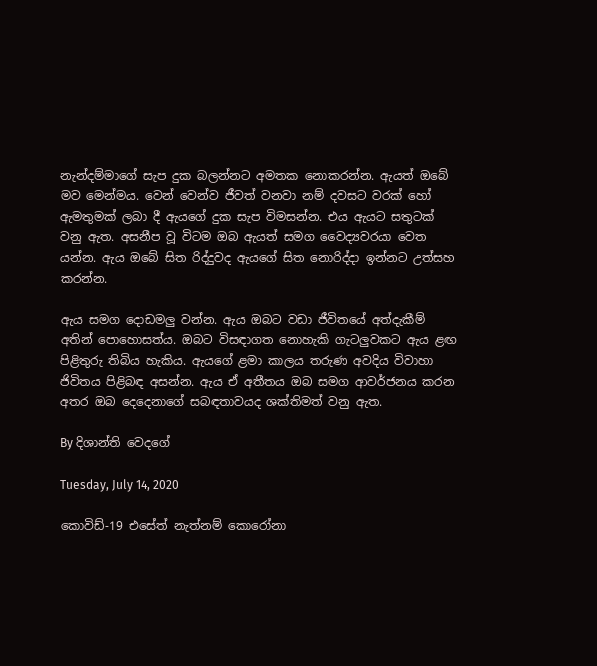නැන්දම්මාගේ සැප දුක බලන්නට අමතක නොකරන්න. ඇයත් ඔබේ මව මෙන්මය. වෙන් වෙන්ව ජීවත් වනවා නම් දවසට වරක් හෝ ඇමතුමක් ලබා දී ඇයගේ දුක සැප විමසන්න. එය ඇයට සතුටක් වනු ඇත. අසනීප වූ විටම ඔබ ඇයත් සමග වෛද්‍යවරයා වෙත යන්න. ඇය ඔබේ සිත රිද්දුවද ඇයගේ සිත නොරිද්දා ඉන්නට උත්සහ කරන්න.

ඇය සමග දොඩමලු වන්න. ඇය ඔබට වඩා ජීවිතයේ අත්දැකීම් අතින් පොහොසත්ය. ඔබට විසඳාගත නොහැකි ගැටලුවකට ඇය ළඟ පිළිතුරු තිබිය හැකිය. ඇයගේ ළමා කාලය තරුණ අවදිය විවාහා ජිවිතය පිළිබඳ අසන්න. ඇය ඒ අතීතය ඔබ සමග ආවර්ජනය කරන අතර ඔබ දෙදෙනාගේ සබඳතාවයද ශක්තිමත් වනු ඇත.

By දිශාන්ති වෙදගේ

Tuesday, July 14, 2020

කොවිඩ්-19 එසේත් නැත්නම් කොරෝනා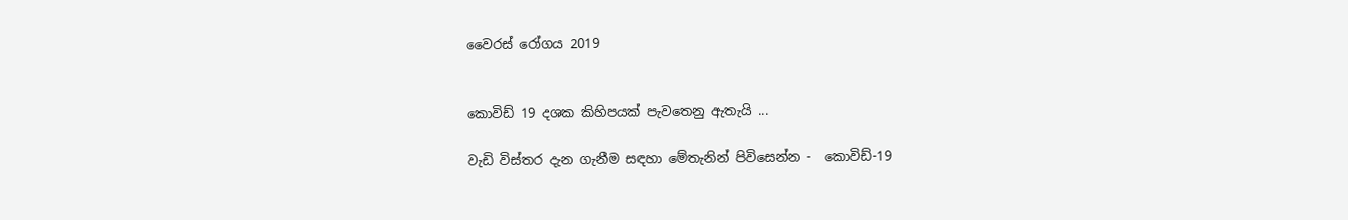වෛරස් රෝගය 2019


කොවිඩ් 19 දශක කිහිපයක් පැවතෙනු ඇතැයි ...

වැඩි විස්තර දැන ගැනීම සඳහා මේතැනින් පිවිසෙන්න -  කොවිඩ්-19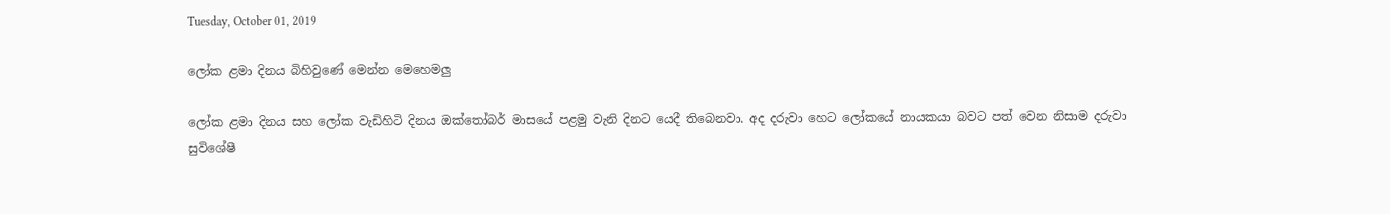Tuesday, October 01, 2019

ලෝක ළමා දිනය බිහිවුණේ මෙන්න මෙහෙමලු

ලෝක ළමා දිනය සහ ලෝක වැඩිහිටි දිනය ඔක්තෝබර් මාසයේ පළමු වැනි දිනට යෙදී තිබෙනවා. අද දරුවා හෙට ලෝකයේ නායකයා බවට පත් වෙන නිසාම දරුවා සුවිශේෂී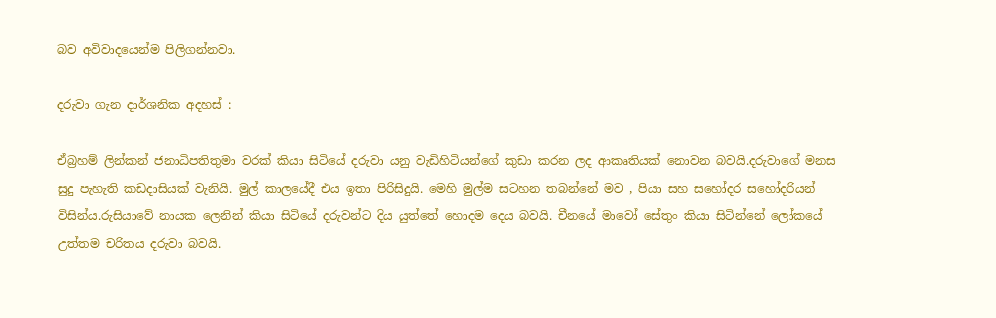බව අවිවාදයෙන්ම පිලිගන්නවා.

දරුවා ගැන දාර්ශනික අදහස් :

ඒබ්‍රහම් ලින්කන් ජනාධිපතිතුමා වරක් කියා සිටියේ දරුවා යනු වැඩිහිටියන්ගේ කුඩා කරන ලද ආකෘතියක් නොවන බවයි.දරුවාගේ මනස සුදු පැහැති කඩදාසියක් වැනියි. මුල් කාලයේදී එය ඉතා පිරිසිදුයි. මෙහි මුල්ම සටහන තබන්නේ මව , පියා සහ සහෝදර සහෝදරියන් විසින්ය.රුසියාවේ ‍නායක ලෙනින් කියා සිටියේ දරුවන්ට දිය යුත්තේ හොදම දෙය බවයි. චීනයේ මාවෝ සේතුං කියා සිටින්නේ ලෝකයේ උත්තම චරිතය දරුවා බවයි.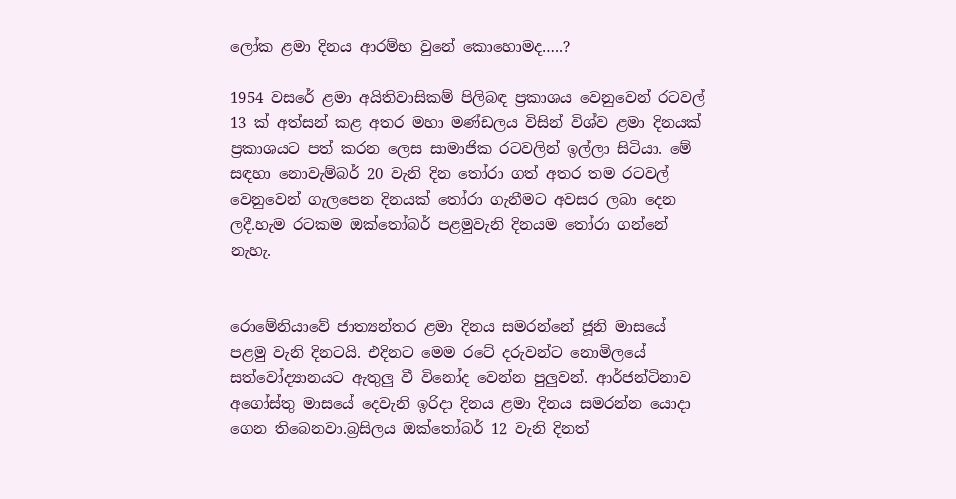ලෝක ළමා දිනය ආරම්භ වුනේ කොහොමද…..?

1954 වසරේ ළමා අයිතිවාසිකම් පිලිබඳ ප්‍රකාශය වෙනුවෙන් රටවල් 13 ක් අත්සන් කළ අතර මහා මණ්ඩලය විසින් විශ්ව ළමා දිනයක් ප්‍රකාශයට පත් කරන ලෙස සාමාජික රටවලින් ඉල්ලා සිටියා. මේ සඳහා නොවැම්බර් 20 වැනි දින තෝරා ගත් අතර තම රටවල් වෙනුවෙන් ගැලපෙන දිනයක් තෝරා ගැනීමට අවසර ලබා දෙන ලදී.හැම රටකම ඔක්තෝබර් පළමුවැනි දිනයම තෝරා ගන්නේ නැහැ.


රොමේනියාවේ ජාත්‍යන්තර ළමා දිනය සමරන්නේ ජූනි මාසයේ පළමු වැනි දිනටයි. එදිනට මෙම රටේ දරුවන්ට නොමිලයේ සත්වෝද්‍යානයට ඇතුලු වී විනෝද වෙන්න පුලුවන්. ආර්ජන්ටිනාව අගෝස්තු මාසයේ දෙවැනි ඉරිදා දිනය ළමා දිනය සමරන්න යොදා ගෙන තිබෙනවා.බ්‍රසිලය ඔක්තෝබර් 12 වැනි දිනත්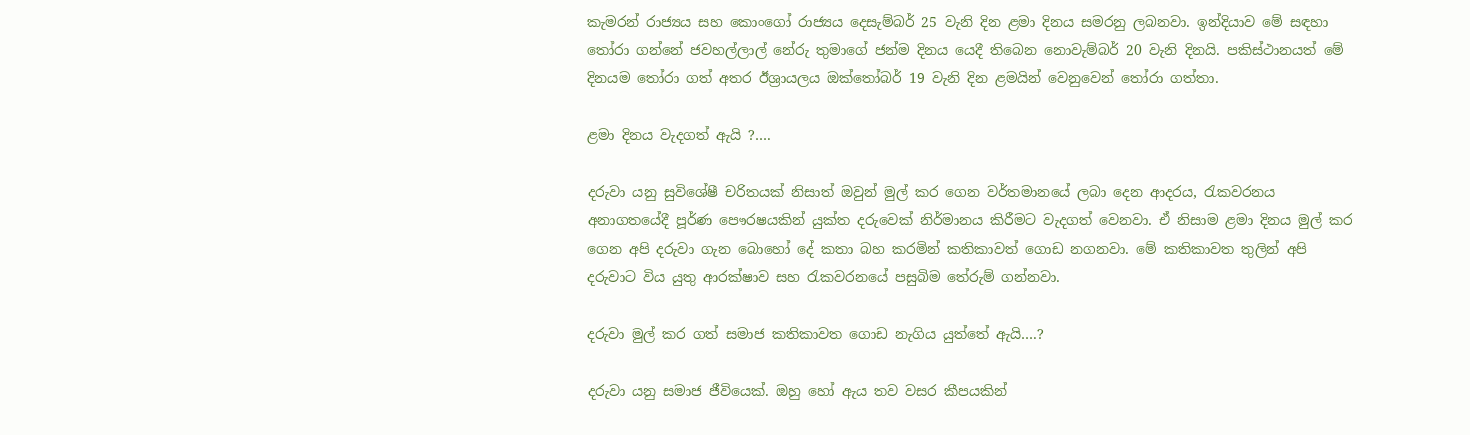කැමරන් රාජ්‍යය සහ කොංගෝ රාජ්‍යය දෙසැම්බර් 25 වැනි දින ළමා දිනය සමරනු ලබනවා. ඉන්දියාව මේ සඳහා තෝරා ගන්නේ ජවහල්ලාල් නේරු තුමාගේ ජන්ම දිනය යෙදී තිබෙන නොවැම්බර් 20 වැනි දිනයි. පකිස්ථානයත් මේ දිනයම තෝරා ගත් අතර ඊශ්‍රායලය ඔක්තෝබර් 19 වැනි දින ළමයින් වෙනුවෙන් තෝරා ගත්තා.

ළමා දිනය වැදගත් ඇයි ?….

දරුවා යනු සුවිශේෂී චරිතයක් නිසාත් ඔවුන් මුල් කර ගෙන වර්තමානයේ ලබා දෙන ආදරය, රැකවරනය අනාගතයේදී පූර්ණ පෞරෂයකින් යුක්ත දරුවෙක් නිර්මානය කිරීමට වැදගත් වෙනවා. ඒ නිසාම ළමා දිනය මුල් කර ගෙන අපි දරුවා ගැන බොහෝ දේ කතා බහ කරමින් කතිකාවත් ගොඩ නගනවා. මේ කතිකාවත තුලින් අපි දරුවාට විය යුතු ආරක්ෂාව සහ රැකවරනයේ පසුබිම තේරුම් ගන්නවා.

දරුවා මුල් කර ගත් සමාජ කතිකාවත ගොඩ නැගිය යුත්තේ ඇයි….?

දරුවා යනු සමාජ ජීවියෙක්. ඔහු හෝ ඇය තව වසර කීපයකින්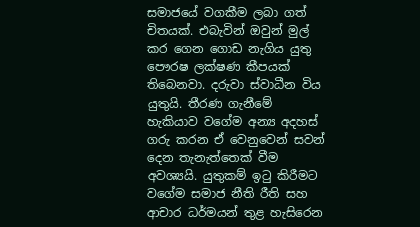සමාජයේ වගකීම ලබා ගත් චිතයක්. එබැවින් ඔවුන් මුල් කර ගෙන ගොඩ නැගිය යුතු පෞරෂ ලක්ෂණ කීපයක් තිබෙනවා. දරුවා ස්වාධීන විය යුතුයි. තීරණ ගැනීමේ හැකියාව වගේම අන්‍ය අදහස් ගරු කරන ඒ වෙනුවෙන් සවන් දෙන තැනැත්තෙක් වීම අවශ්‍යයි. යුතුකම් ඉටු කිරීමට වගේම සමාජ නීති රීති සහ ආචාර ධර්මයන් තුළ හැසිරෙන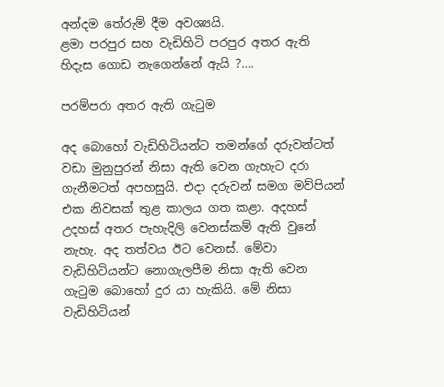අන්දම තේරුම් දීම අවශ්‍යයි.
ළමා පරපුර සහ වැඩිහිටි පරපුර අතර ඇති හිදැස ගොඩ නැගෙන්නේ ඇයි ?….

පරම්පරා අතර ඇති ගැටුම

අද බොහෝ වැඩිහිටියන්ට තමන්ගේ දරුවන්ටත් වඩා මුනුපුරන් නිසා ඇති වෙන ගැහැට දරා ගැනීමටත් අපහසුයි. එදා දරුවන් සමග මව්පියන් එක නිවසක් තුළ කාලය ගත කළා. අදහස් උදහස් අතර පැහැදිලි වෙනස්කම් ඇති වුනේ නැහැ. අද තත්වය ඊට වෙනස්. මේවා වැඩිහිටියන්ට නොගැලපීම නිසා ඇති වෙන ගැටුම බොහෝ දුර යා හැකියි. මේ නිසා වැඩිහිටියන්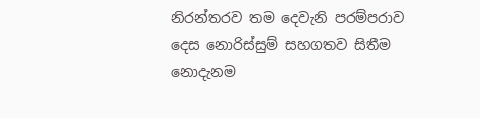නිරන්තරව තම දෙවැනි පරම්පරාව දෙස නොරිස්සුම් සහගතව සිතීම නොදැනම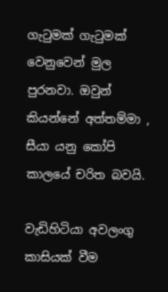ගැටුමක් ගැටුමක් වෙනුවෙන් මුල පුරනවා. ඔවුන් කියන්නේ අත්තම්මා , සීයා යනු කෝපි කාලයේ චරිත බවයි.

වැඩිහිටියා අවලංගු කාසියක් වීම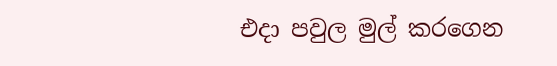එදා පවුල මුල් කරගෙන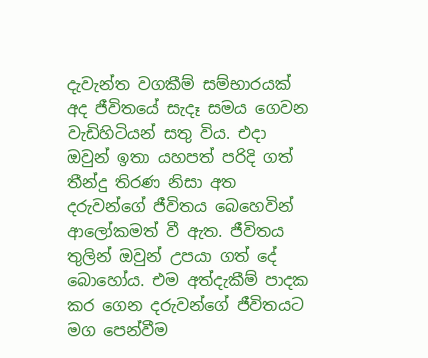දැවැන්ත වගකීම් සම්භාරයක් අද ජීවිතයේ සැදෑ සමය ගෙවන වැඩිහිටියන් සතු විය. එදා ඔවුන් ඉතා යහපත් පරිදි ගත් තීන්දු තිරණ නිසා අත දරුවන්ගේ ජීවිතය බෙහෙවින් ආලෝකමත් වී ඇත. ජීවිතය තුලින් ඔවුන් උපයා ගත් දේ බොහෝය. එම අත්දැකීම් පාදක කර ගෙන දරුවන්ගේ ජීවිතයට මග පෙන්වීම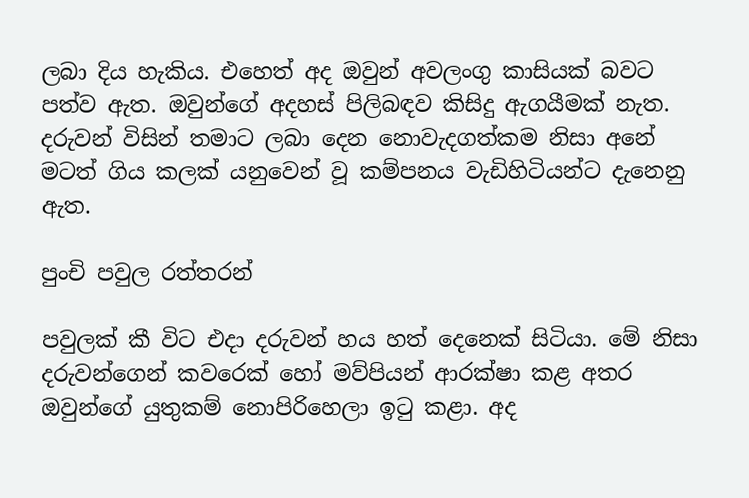ලබා දිය හැකිය. එහෙත් අද ඔවුන් අවලංගු කාසියක් බවට පත්ව ඇත. ඔවුන්ගේ අදහස් පිලිබඳව කිසිදු ඇගයීමක් නැත. දරුවන් විසින් තමාට ලබා දෙන ‍නොවැදගත්කම නිසා අනේ මටත් ගිය කලක් යනුවෙන් වූ කම්පනය වැඩිහිටියන්ට දැනෙනු ඇත.

පුංචි පවුල රත්තරන්

පවුලක් කී විට එදා දරුවන් හය හත් දෙනෙක් සිටියා. මේ නිසා දරුවන්ගෙන් කවරෙක් හෝ මව්පියන් ආරක්ෂා කළ අතර ඔවුන්ගේ යුතුකම් නොපිරිහෙලා ඉටු කළා. අද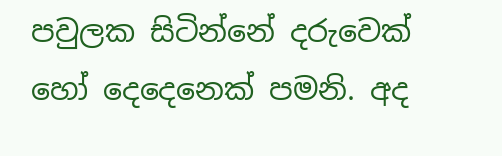පවුලක සිටින්නේ දරුවෙක් හෝ දෙදෙනෙක් පමනි. අද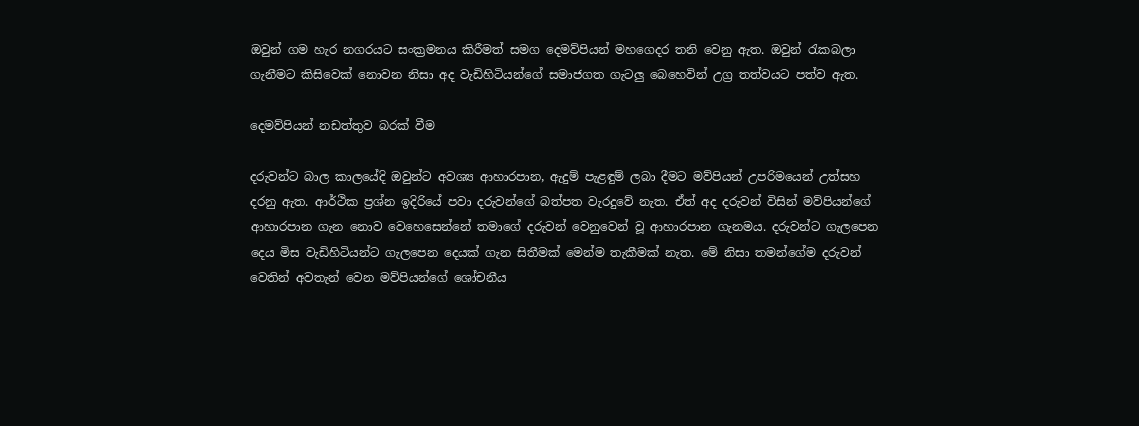ඔවුන් ගම හැර නගරයට සංක්‍රමනය කිරීමත් සමග දෙමව්පියන් මහගෙදර තනි වෙනු ඇත. ඔවුන් රැකබලා ගැනීමට කිසිවෙක් නොවන නිසා අද වැඩිහිටියන්ගේ සමාජගත ගැටලු බෙහෙවින් උග්‍ර තත්වයට පත්ව ඇත.

දෙමව්පියන් නඩත්තුව බරක් වීම

දරුවන්ට බාල කාලයේදි ඔවුන්ට අවශ්‍ය ආහාරපාන, ඇදුම් පැළඳුම් ලබා දීමට මව්පියන් උපරිමයෙන් උත්සහ දරනු ඇත. ආර්ථික ප්‍රශ්න ඉදිරියේ පවා දරුවන්ගේ බත්පත වැරදුවේ නැත. ඒත් අද දරුවන් විසින් මව්පියන්ගේ ආහාරපාන ගැන නොව වෙහෙසෙන්නේ තමාගේ දරුවන් වෙනුවෙන් වූ ආහාරපාන ගැනමය. දරුවන්ට ගැලපෙන දෙය මිස වැඩිහිටියන්ට ගැලපෙන දෙයක් ගැන සිතීමක් මෙන්ම තැකීමක් නැත. මේ නිසා තමන්ගේම දරුවන් වෙතින් අවතැන් වෙන මව්පියන්ගේ ශෝචනීය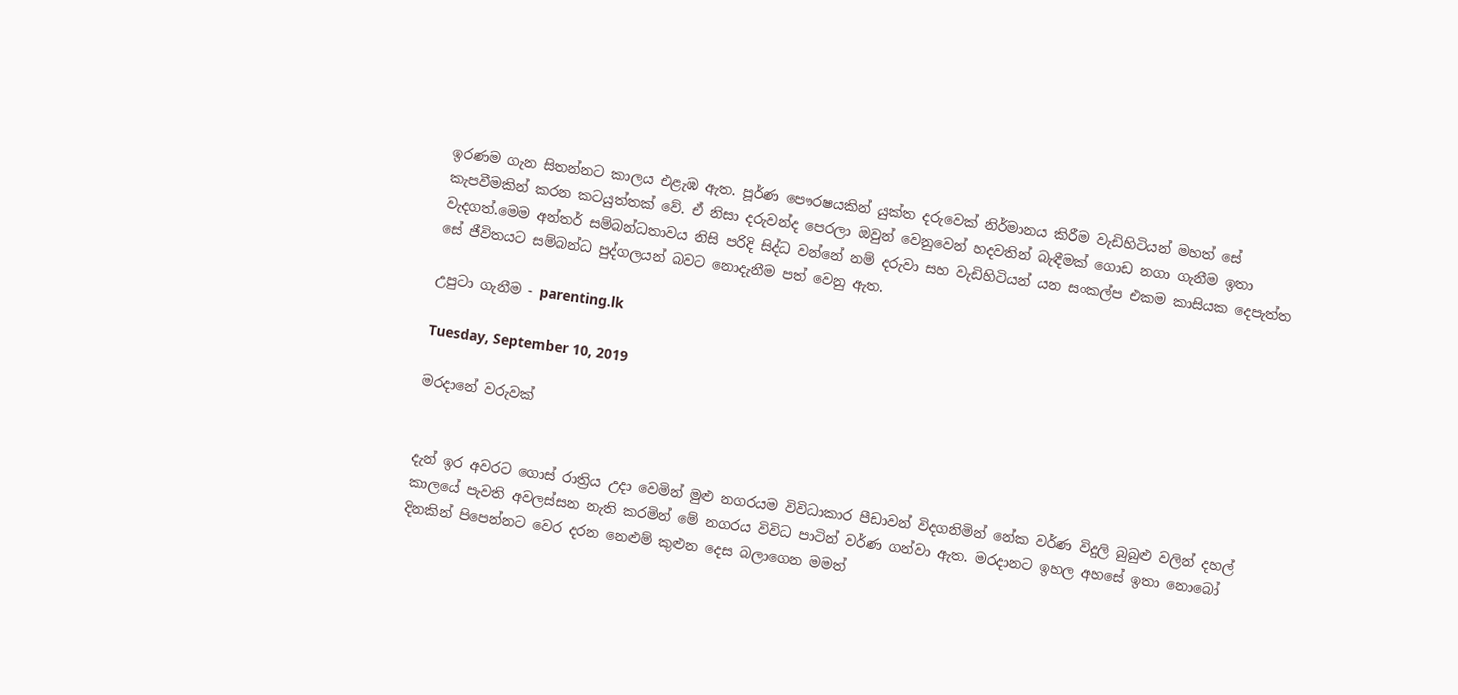ඉරණම ගැන සිතන්නට කාලය එළැඹ ඇත. පූර්ණ පෞරෂයකින් යුක්ත දරුවෙක් නිර්මානය කිරීම වැඩිහිටියන් මහත් සේ කැපවීමකින් කරන කටයුත්තක් වේ. ඒ නිසා දරුවන්ද පෙරලා ඔවුන් වෙනුවෙන් හදවතින් බැඳීමක් ගොඩ නගා ගැනීම ඉතා වැදගත්.මෙම අන්තර් සම්බන්ධතාවය නිසි පරිදි සිද්ධ වන්නේ නම් දරුවා සහ වැඩිහිටියන් යන සංකල්ප එකම කාසියක දෙපැත්ත සේ ජීවිතයට සම්බන්ධ පුද්ගලයන් බවට නොදැනීම පත් වෙනු ඇත.

උපුටා ගැනීම - parenting.lk

Tuesday, September 10, 2019

මරදානේ වරුවක්


දැන් ඉර අවරට ගොස් රාත්‍රිය උදා වෙමින් මුළු නගරයම විවිධාකාර පීඩාවන් විදගනිමින් නේක වර්ණ විදුලි බුබුළු වලින් දහල් කාලයේ පැවති අවලස්සන නැති කරමින් මේ නගරය විවිධ පාටින් වර්ණ ගන්වා ඇත. මරදානට ඉහල අහසේ ඉතා නොබෝ දිනකින් පිපෙන්නට වෙර දරන නෙළුම් කුළුන දෙස බලාගෙන මමත්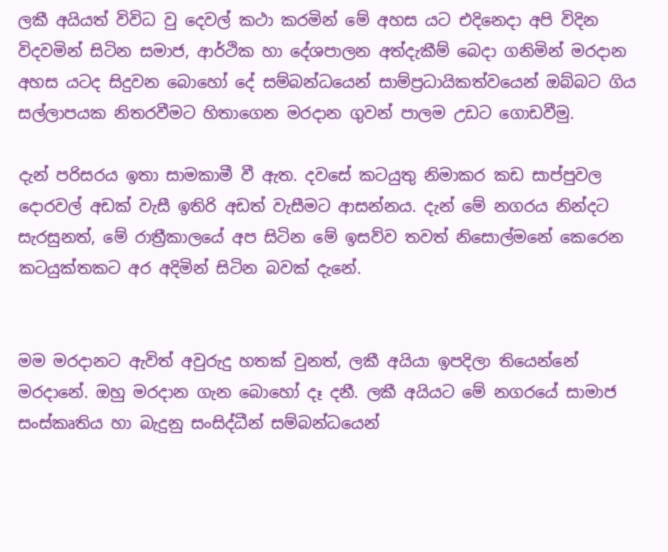ලකී අයියත් විවිධ වු දෙවල් කථා කරමින් මේ අහස යට එදිනෙදා අපි විදින විදවමින් සිටින සමාජ, ආර්ථික හා දේශපාලන අත්දැකීම් බෙදා ගනිමින් මරදාන අහස යටද සිදුවන බොහෝ දේ සම්බන්ධයෙන් සාම්ප්‍රධායිකත්වයෙන් ඔබ්බට ගිය සල්ලාපයක නිතරවීමට හිතාගෙන මරදාන ගුවන් පාලම උඩට ගොඩවීමු.

දැන් පරිසරය ඉතා සාමකාමී වී ඇත. දවසේ කටයුතු නිමාකර කඩ සාප්පුවල දොරවල් අඩක් වැසී ඉතිරි අඩත් වැසීමට ආසන්නය. දැන් මේ නගරය නින්දට සැරසුනත්, මේ රාත්‍රීකාලයේ අප සිටින මේ ඉසව්ව තවත් නිසොල්මනේ කෙරෙන කටයුක්තකට අර අදිමින් සිටින බවක් දැනේ.


මම මරදානට ඇවිත් අවුරුදු හතක් වුනත්, ලකී අයියා ඉපදිලා තියෙන්නේ මරදානේ. ඔහු මරදාන ගැන බොහෝ දෑ දනී. ලකී අයියට මේ නගරයේ සාමාජ සංස්කෘතිය හා බැදුනු සංසිද්ධීන් සම්බන්ධයෙන්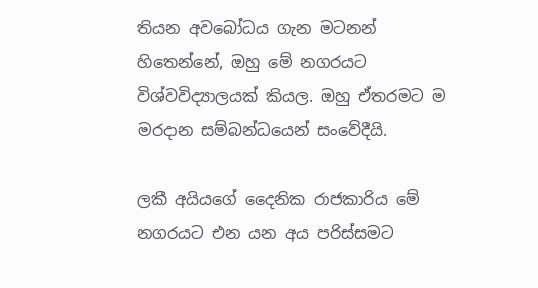තියන අවබෝධය ගැන මටනන් හිතෙන්නේ, ඔහු මේ නගරයට විශ්වවිද්‍යාලයක් කියල. ඔහු ඒතරමට ම මරදාන සම්බන්ධයෙන් සංවේදීයි.

ලකී අයියගේ දෛනික රාජකාරිය මේ නගරයට එන යන අය පරිස්සමට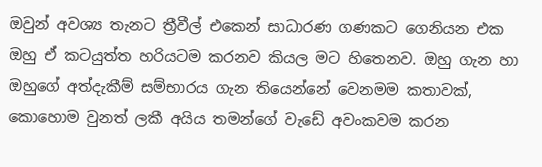ඔවුන් අවශ්‍ය තැනට ත්‍රීවීල් එකෙන් සාධාරණ ගණකට ගෙනියන එක ඔහු ඒ කටයුත්ත හරියටම කරනව කියල මට හිතෙනව. ඔහු ගැන හා ඔහුගේ අත්දැකීම් සම්භාරය ගැන තියෙන්නේ වෙනමම කතාවක්, කොහොම වුනත් ලකී අයිය තමන්ගේ වැඩේ අවංකවම කරන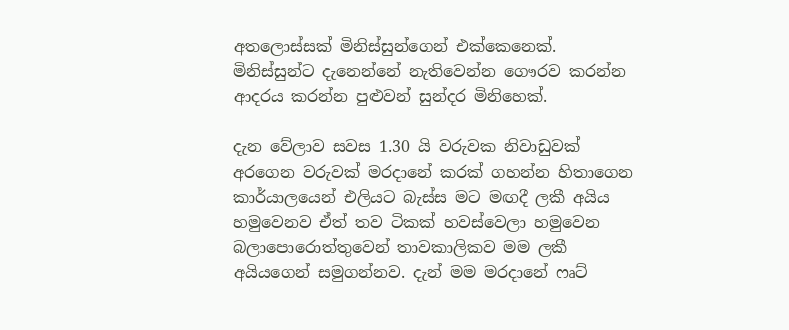අතලොස්සක් මිනිස්සුන්ගෙන් එක්කෙනෙක්. මිනිස්සුන්ට දැනෙන්නේ නැතිවෙන්න ගෞරව කරන්න ආදරය කරන්න පුළුවන් සුන්දර මිනිහෙක්.

දැන වේලාව සවස 1.30 යි වරුවක නිවාඩුවක් අරගෙන වරුවක් මරදානේ කරක් ගහන්න හිතාගෙන කාර්යාලයෙන් එලියට බැස්ස මට මඟදී ලකී අයිය හමුවෙනව ඒත් තව ටිකක් හවස්වෙලා හමුවෙන බලාපොරොත්තුවෙන් තාවකාලිකව මම ලකී අයියගෙන් සමුගන්නව. දැන් මම මරදානේ ෆෘට්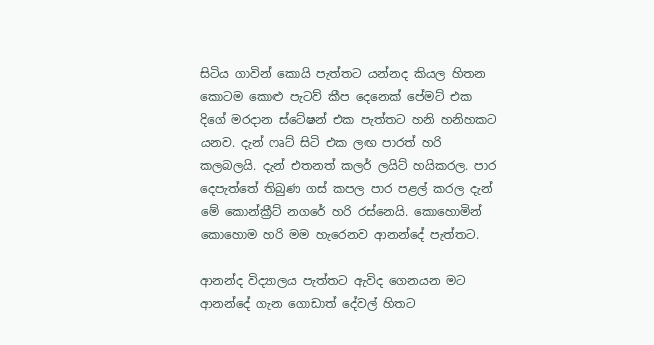සිටිය ගාවින් කොයි පැත්තට යන්නද කියල හිතන කොටම කොළු පැටව් කීප දෙනෙක් පේමට් එක දිගේ මරදාන ස්ටේෂන් එක පැත්තට හනි හනිහකට යනව. දැන් ෆෘට් සිටි එක ලඟ පාරත් හරි කලබලයි. දැන් එතනත් කලර් ලයිට් හයිකරල. පාර දෙපැත්තේ තිබුණ ගස් කපල පාර පළල් කරල දැන් මේ කොන්ක්‍රීට් නගරේ හරි රස්නෙයි. කොහොමින් කොහොම හරි මම හැරෙනව ආනන්දේ පැත්තට.

ආනන්ද විද්‍යාලය පැත්තට ඇවිද ගෙනයන මට ආනන්දේ ගැන ගොඩාත් දේවල් හිතට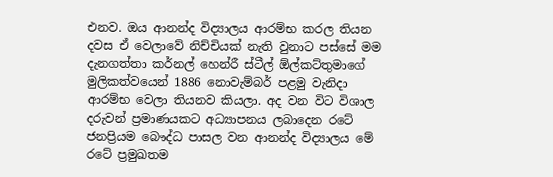එනව. ඔය ආනන්ද විද්‍යාලය ආරම්භ කරල තියන දවස ඒ වෙලාවේ නිච්චියක් නැති වුනාට පස්සේ මම දැනගත්තා කර්නල් හෙන්රී ස්ටීල් ඕල්කට්තුමාගේ මුලිකත්වයෙන් 1886 නොවැම්බර් පළමු වැනිදා ආරම්භ වෙලා තියනව කියලා. අද වන විට විශාල දරුවන් ප්‍රමාණයකට අධ්‍යාපනය ලබාදෙන රටේ ජනප්‍රියම බෞද්ධ පාසල වන ආනන්ද විද්‍යාලය මේ රටේ ප්‍රමුඛතම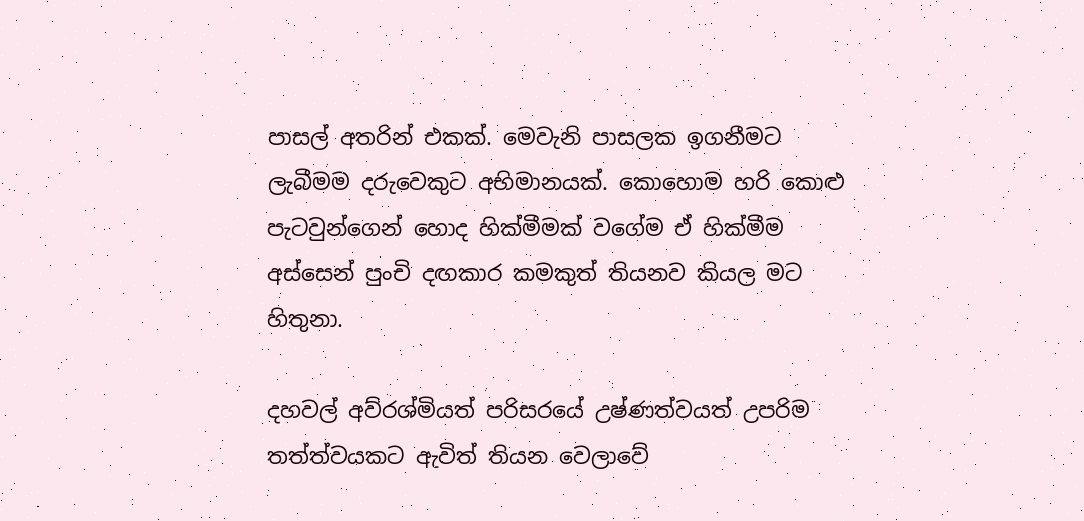පාසල් අතරින් එකක්. මෙවැනි පාසලක ඉගනීමට ලැබීමම දරුවෙකුට අභිමානයක්. කොහොම හරි කොළු පැටවුන්ගෙන් හොද හික්මීමක් වගේම ඒ හික්මීම අස්සෙන් පුංචි දඟකාර කමකුත් තියනව කියල මට හිතුනා.

දහවල් අව්රශ්මියත් පරිසරයේ උෂ්ණත්වයත් උපරිම තත්ත්වයකට ඇවිත් තියන වෙලාවේ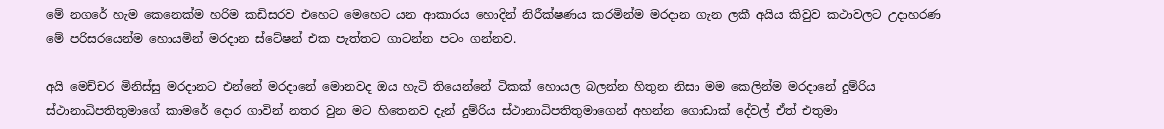මේ නගරේ හැම කෙනෙක්ම හරිම කඩිසරව එහෙට මෙහෙට යන ආකාරය හොදින් නිරීක්ෂණය කරමින්ම මරදාන ගැන ලකී අයිය කිවුව කථාවලට උදාහරණ මේ පරිසරයෙන්ම හොයමින් මරදාන ස්ටේෂන් එක පැත්තට ගාටන්න පටං ගන්නව.

අයි මෙච්චර මිනිස්සු මරදානට එන්නේ මරදානේ මොනවද ඔය හැටි තියෙන්නේ ටිකක් හොයල බලන්න හිතුන නිසා මම කෙලින්ම මරදානේ දුම්රිය ස්ථානාධිපතිතුමාගේ කාමරේ දොර ගාවින් නතර වුන මට හිතෙනව දැන් දුම්රිය ස්ථානාධිපතිතුමාගෙන් අහන්න ගොඩාක් දේවල් ඒත් එතුමා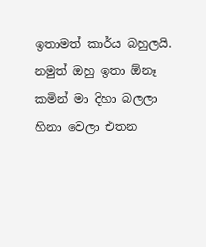ඉතාමත් කාර්ය බහුලයි. නමුත් ඔහු ඉතා ඕනෑ කමින් මා දිහා බලලා හිනා වෙලා එතන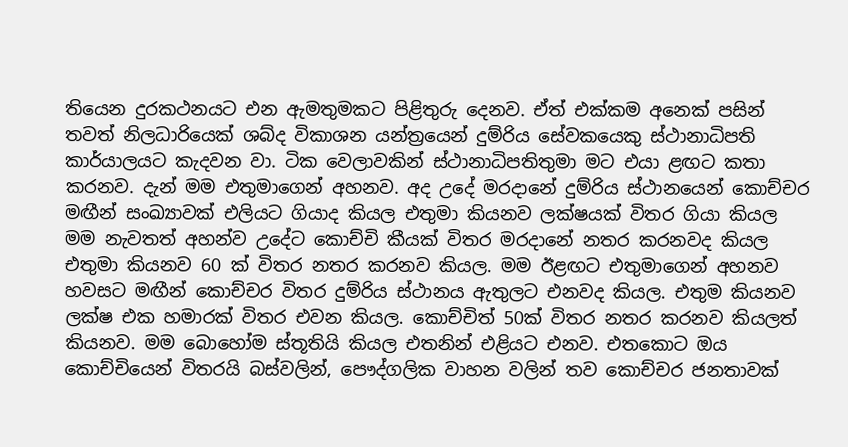තියෙන දුරකථනයට එන ඇමතුමකට පිළිතුරු දෙනව. ඒත් එක්කම අනෙක් පසින් තවත් නිලධාරියෙක් ශබ්ද විකාශන යන්ත්‍රයෙන් දුම්රිය සේවකයෙකු ස්ථානාධිපති කාර්යාලයට කැදවන වා. ටික වෙලාවකින් ස්ථානාධිපතිතුමා මට එයා ළඟට කතා කරනව. දැන් මම එතුමාගෙන් අහනව. අද උදේ මරදානේ දුම්රිය ස්ථානයෙන් කොච්චර මඟීන් සංඛ්‍යාවක් එලියට ගියාද කියල එතුමා කියනව ලක්ෂයක් විතර ගියා කියල මම නැවතත් අහන්ව උදේට කොච්චි කීයක් විතර මරදානේ නතර කරනවද කියල එතුමා කියනව 60 ක් විතර නතර කරනව කියල. මම ඊළඟට එතුමාගෙන් අහනව හවසට මඟීන් කොච්චර විතර දුම්රිය ස්ථානය ඇතුලට එනවද කියල. එතුම කියනව ලක්ෂ එක හමාරක් විතර එවන කියල. කොච්චිත් 50ක් විතර නතර කරනව කියලත් කියනව. මම බොහෝම ස්තූතියි කියල එතනින් එළියට එනව. එතකොට ඔය කොච්චියෙන් විතරයි බස්වලින්, පෞද්ගලික වාහන වලින් තව කොච්චර ජනතාවක්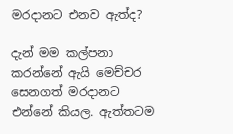මරදානට එනව ඇත්ද?

දැන් මම කල්පනා කරන්නේ ඇයි මෙච්චර සෙනගත් මරදානට එන්නේ කියල. ඇත්තටම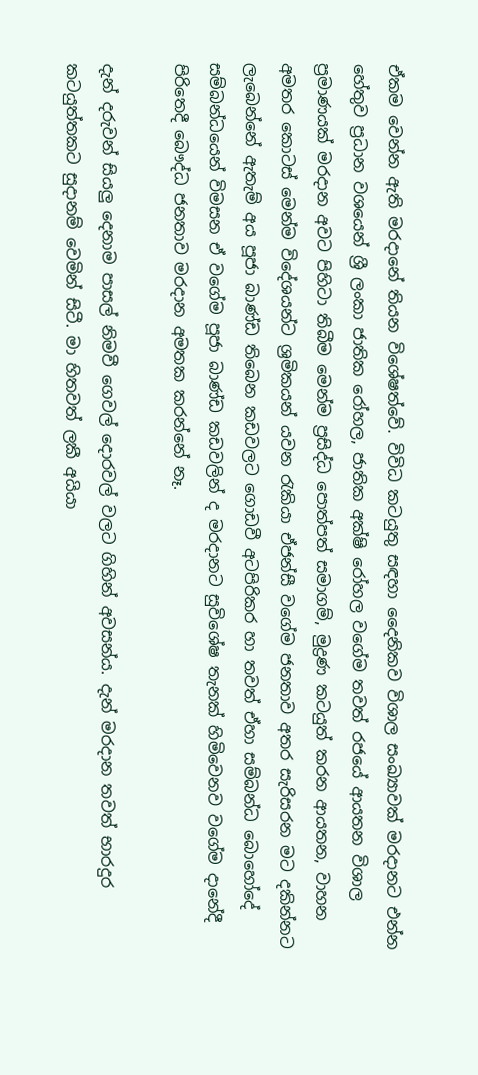ඒකම වෙන්න ඇති මරදානේ තියන විශේෂත්වේ. විවිධ කටයුතු සඳහා දෛනිකව විශාල සංඛ්‍යාවක් මරදානට එන්න හේතුව ප්‍රධාන වශයෙන් ශ්‍රී ලංකා ජාතික රෝහල, ජාතික අක්ෂි රෝහල වගේම තවත් රජයේ ආයතන විශාල ප්‍රමාණයක් මරදාන අවට පිහිටා තිබීම මෙන්ම ප්‍රසිද්ධ පොත්පත් සමාගම්, මුද්‍රණ කටයුත් කරන ආයතන, වාහන අමතර කොටස් මෙන්ම විදේශයන්ට ශ්‍රමිකයන් යවන රැකියා ඒජන්සී වගේම ජනතාව අතර සැරිසරන මට දකින්නට ලැබෙන්නේ ඇතැම් අය පූජා බාණ්ඩ තිබෙන කඩවලට ගොඩවී අටපිරිකර හා තවත් ඒහා සම්බන්ධ බොහෝදේ සම්බන්ධයෙන් විමසන ඒ වගේම පූජා බාණ්ඩ කඩවලින් ද මරදානට සුවිශේෂ තැනක් හිමිවෙනව වගේම දානේදී පිරිතෙදී බෞද්ධ ජනතාව මරදාන අමතක කරන්නේ නෑ.

දැන් දරුවන් සියලු දෙනාම පාසල් නිමවී ගෙවල් දොරවල් වලට ගිහින් අවසන්ය. දැන් මරදාන තවත් භාරදුර කටයුත්තකට සුදානම් වෙමින් සිටී. මා හිතවත් ලකී අයියා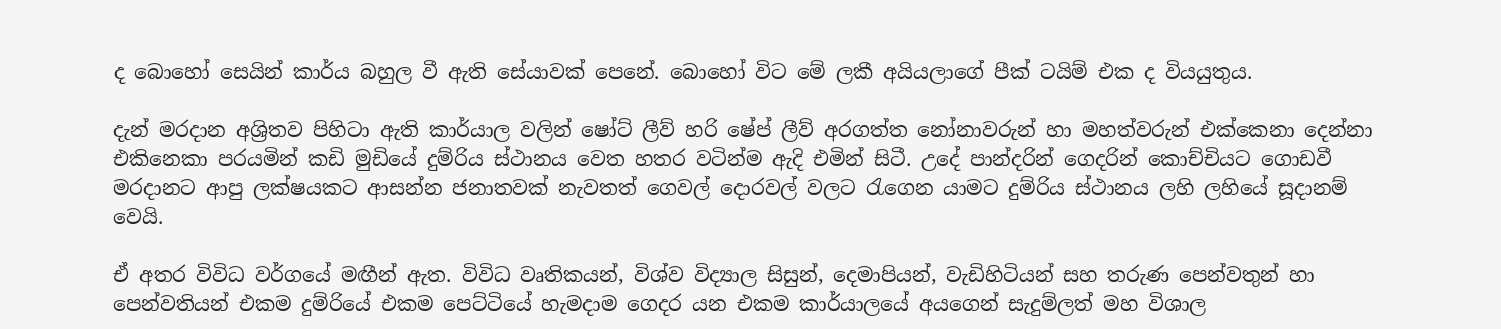ද බොහෝ සෙයින් කාර්ය බහුල වී ඇති සේයාවක් පෙනේ. බොහෝ විට මේ ලකී අයියලාගේ පීක් ටයිම් එක ද වියයුතුය.

දැන් මරදාන අශ්‍රිතව පිහිටා ඇති කාර්යාල වලින් ෂෝට් ලීව් හරි ෂේප් ලීව් අරගත්ත නෝනාවරුන් හා මහත්වරුන් එක්කෙනා දෙන්නා එකිනෙකා පරයමින් කඩි මුඩියේ දුම්රිය ස්ථානය වෙත හතර වටින්ම ඇදි එමින් සිටී. උදේ පාන්දරින් ගෙදරින් කොච්චියට ගොඩවී මරදානට ආපු ලක්ෂයකට ආසන්න ජනාතවක් නැවතත් ගෙවල් දොරවල් වලට රැගෙන යාමට දුම්රිය ස්ථානය ලහි ලහියේ සූදානම් වෙයි.

ඒ අතර විවිධ වර්ගයේ මඟීන් ඇත. විවිධ වෘතිකයන්, විශ්ව විද්‍යාල සිසුන්, දෙමාපියන්, වැඩිහිටියන් සහ තරුණ පෙන්වතුන් හා පෙන්වතියන් එකම දුම්රියේ එකම පෙට්ටියේ හැමදාම ගෙදර යන එකම කාර්යාලයේ අයගෙන් සැදුම්ලත් මහ විශාල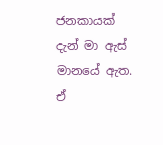ජනකායක් දැන් මා ඇස් මානයේ ඇත. ඒ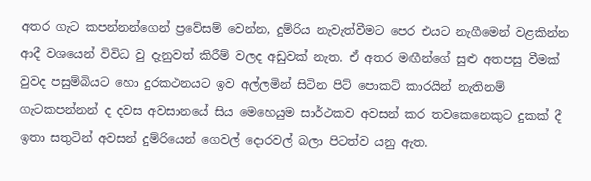අතර ගැට කපන්නන්ගෙන් ප්‍රවේසම් වෙන්න, දුම්රිය නැවැත්වීමට පෙර එයට නැගීමෙන් වළකින්න ආදී වශයෙන් විවිධ වු දැනුවත් කිරීම් වලද අඩුවක් නැත. ඒ අතර මඟීන්ගේ සුළු අතපසු වීමක් වුවද පසුම්බියට හො දුරකථනයට ඉව අල්ලමින් සිටින පිට් පොකට් කාරයින් නැතිනම් ගැටකපන්නන් ද දවස අවසානයේ සිය මෙහෙයුම සාර්ථකව අවසන් කර තවකෙනෙකුට දුකක් දී ඉතා සතුටින් අවසන් දුම්රියෙන් ගෙවල් දොරවල් බලා පිටත්ව යනු ඇත.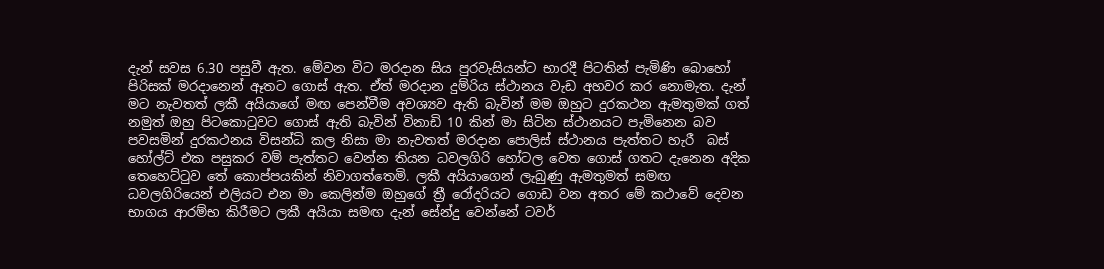දැන් සවස 6.30 පසුවී ඇත. මේවන විට මරදාන සිය පුරවැසියන්ට භාරදී පිටතින් පැමිණි බොහෝ පිරිසක් මරදානෙන් ඈතට ගොස් ඇත. ඒත් මරදාන දුම්රිය ස්ථානය වැඩ අහවර කර නොමැත. දැන් මට නැවතත් ලකී අයියාගේ මඟ පෙන්වීම අවශ්‍යව ඇති බැවින් මම ඔහුට දුරකථන ඇමතුමක් ගත් නමුත් ඔහු පිටකොටුවට ගොස් ඇති බැවින් විනාඩි 10 කින් මා සිටින ස්ථානයට පැමිනෙන බව පවසමින් දුරකථනය විසන්ධි කල නිසා මා නැවතත් මරදාන පොලිස් ස්ථානය පැත්තට හැරී  බස් හෝල්ට් එක පසුකර වම් පැත්තට වෙන්න තියන ධවලගිරි හෝටල වෙත ගොස් ගතට දැනෙන අදික තෙහෙට්ටුව තේ කොප්පයකින් නිවාගත්තෙමි. ලකී අයියාගෙන් ලැබුණු ඇමතුමත් සමඟ ධවලගිරියෙන් එලියට එන මා කෙලින්ම ඔහුගේ ත්‍රී රෝදරියට ගොඩ වන අතර මේ කථාවේ දෙවන භාගය ආරම්භ කිරීමට ලකී අයියා සමඟ දැන් සේන්දු වෙන්නේ ටවර්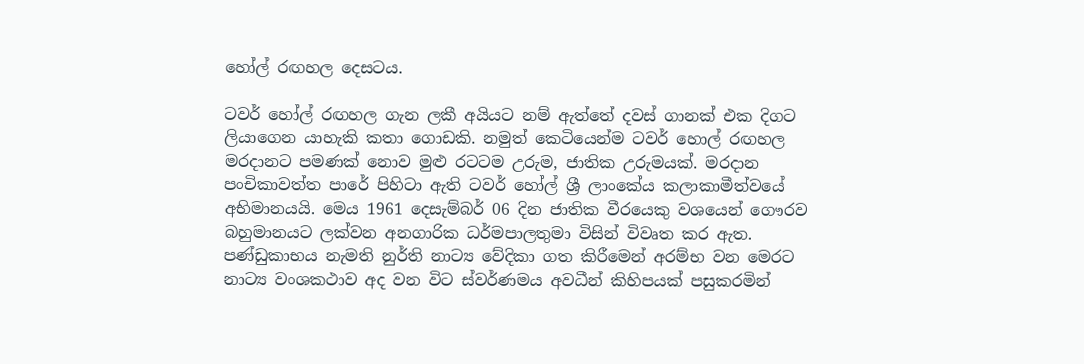හෝල් රඟහල දෙසටය.

ටවර් හෝල් රඟහල ගැන ලකී අයියට නම් ඇත්තේ දවස් ගානක් එක දිගට ලියාගෙන යාහැකි කතා ගොඩකි. නමුත් කෙටියෙන්ම ටවර් හොල් රඟහල මරදානට පමණක් නොව මුළු රටටම උරුම, ජාතික උරුමයක්. මරදාන පංචිකාවත්ත පාරේ පිහිටා ඇති ටවර් හෝල් ශ්‍රී ලාංකේය කලාකාමීත්වයේ අභිමානයයි. මෙය 1961 දෙසැම්බර් 06 දින ජාතික වීරයෙකු වශයෙන් ගෞරව බහුමානයට ලක්වන අනගාරික ධර්මපාලතුමා විසින් විවෘත කර ඇත. පණ්ඩුකාභය නැමති නුර්ති නාට්‍ය වේදිකා ගත කිරීමෙන් අරම්භ වන මෙරට නාට්‍ය වංශකථාව අද වන විට ස්වර්ණමය අවධීන් කිහිපයක් පසුකරමින්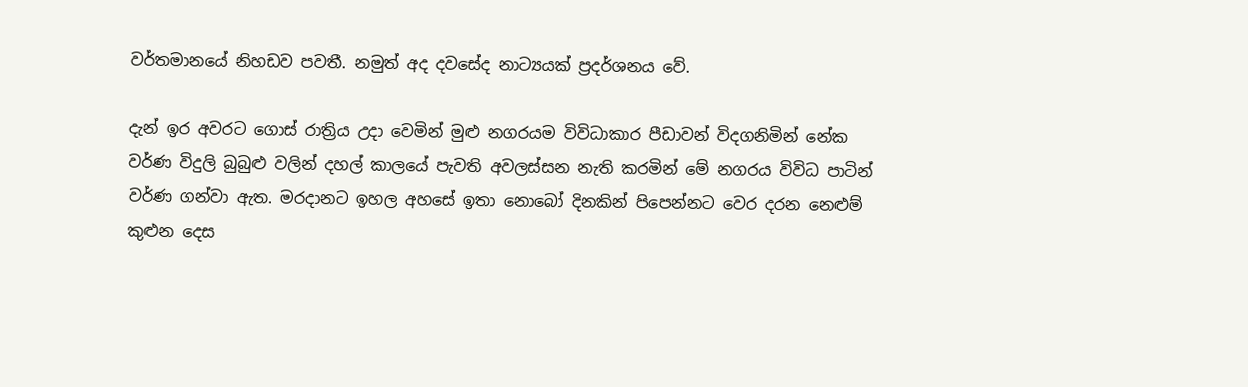වර්තමානයේ නිහඩව පවතී. නමුත් අද දවසේද නාට්‍යයක් ප්‍රදර්ශනය වේ.

දැන් ඉර අවරට ගොස් රාත්‍රිය උදා වෙමින් මුළු නගරයම විවිධාකාර පීඩාවන් විදගනිමින් නේක වර්ණ විදුලි බුබුළු වලින් දහල් කාලයේ පැවති අවලස්සන නැති කරමින් මේ නගරය විවිධ පාටින් වර්ණ ගන්වා ඇත. මරදානට ඉහල අහසේ ඉතා නොබෝ දිනකින් පිපෙන්නට වෙර දරන නෙළුම් කුළුන දෙස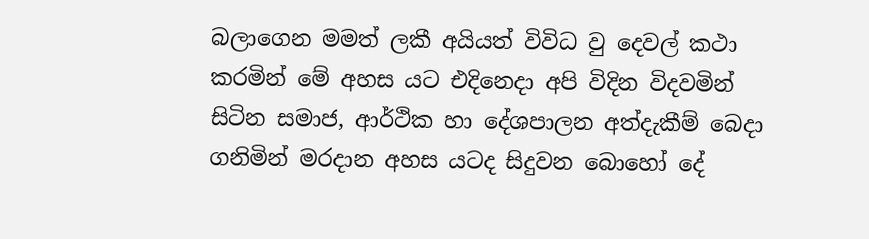බලාගෙන මමත් ලකී අයියත් විවිධ වු දෙවල් කථා කරමින් මේ අහස යට එදිනෙදා අපි විදින විදවමින් සිටින සමාජ, ආර්ථික හා දේශපාලන අත්දැකීම් බෙදා ගනිමින් මරදාන අහස යටද සිදුවන බොහෝ දේ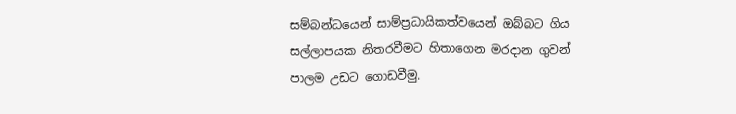සම්බන්ධයෙන් සාම්ප්‍රධායිකත්වයෙන් ඔබ්බට ගිය සල්ලාපයක නිතරවීමට හිතාගෙන මරදාන ගුවන් පාලම උඩට ගොඩවීමු.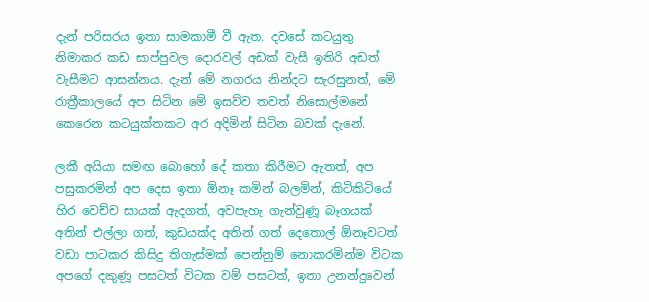දැන් පරිසරය ඉතා සාමකාමී වී ඇත. දවසේ කටයුතු නිමාකර කඩ සාප්පුවල දොරවල් අඩක් වැසී ඉතිරි අඩත් වැසීමට ආසන්නය. දැන් මේ නගරය නින්දට සැරසුනත්, මේ රාත්‍රීකාලයේ අප සිටින මේ ඉසව්ව තවත් නිසොල්මනේ කෙරෙන කටයුක්තකට අර අදිමින් සිටින බවක් දැනේ.

ලකී අයියා සමඟ බොහෝ දේ කතා කිරීමට ඇතත්, අප පසුකරමින් අප දෙස ඉතා ඕනෑ කමින් බලමින්, කිටිකිටියේ හිර වෙච්ච සායක් ඇදගත්, අවපැහැ ගැන්වුණූ බෑගයක් අතින් එල්ලා ගත්, කුඩයක්ද අතින් ගත් දෙතොල් ඕනෑවටත් වඩා පාටකර කිසිදු තිගැස්මක් පෙන්නුම් නොකරමින්ම විටක අපගේ දකුණූ පසටත් විටක වම් පසටත්, ඉතා උනන්දුවෙන්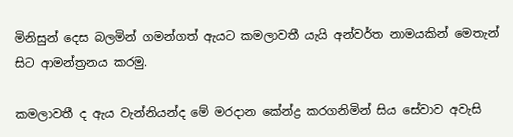මිනිසුන් දෙස බලමින් ගමන්ගත් ඇයට කමලාවතී යැයි අන්වර්ත නාමයකින් මෙතැන් සිට ආමන්ත්‍රනය කරමු.

කමලාවතී ද ඇය වැන්නියන්ද මේ මරදාන කේන්ද්‍ර කරගනිමින් සිය සේවාව අවැසි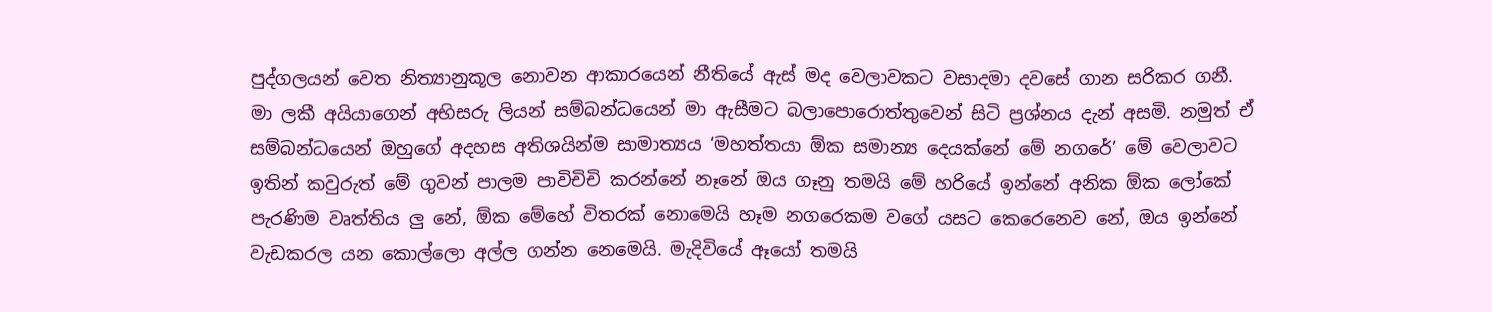පුද්ගලයන් වෙත නිත්‍යානුකූල නොවන ආකාරයෙන් නීතියේ ඇස් මද වෙලාවකට වසාදමා දවසේ ගාන සරිකර ගනී. මා ලකී අයියාගෙන් අභිසරු ලියන් සම්බන්ධයෙන් මා ඇසීමට බලාපොරොත්තුවෙන් සිටි ප්‍රශ්නය දැන් අසමි. නමුත් ඒ සම්බන්ධයෙන් ඔහුගේ අදහස අතිශයින්ම සාමාත්‍යය ‘මහත්තයා ඕක සමාන්‍ය දෙයක්නේ මේ නගරේ’ මේ වෙලාවට ඉතින් කවුරුත් මේ ගුවන් පාලම පාවිචිචි කරන්නේ නෑනේ ඔය ගෑනු තමයි මේ හරියේ ඉන්නේ අනික ඕක ලෝකේ පැරණිම වෘත්තිය ලු නේ, ඕක මේහේ විතරක් නොමෙයි හෑම නගරෙකම වගේ යසට කෙරෙනෙව නේ, ඔය ඉන්නේ වැඩකරල යන කොල්ලො අල්ල ගන්න නෙමෙයි. මැදිවියේ ඈයෝ තමයි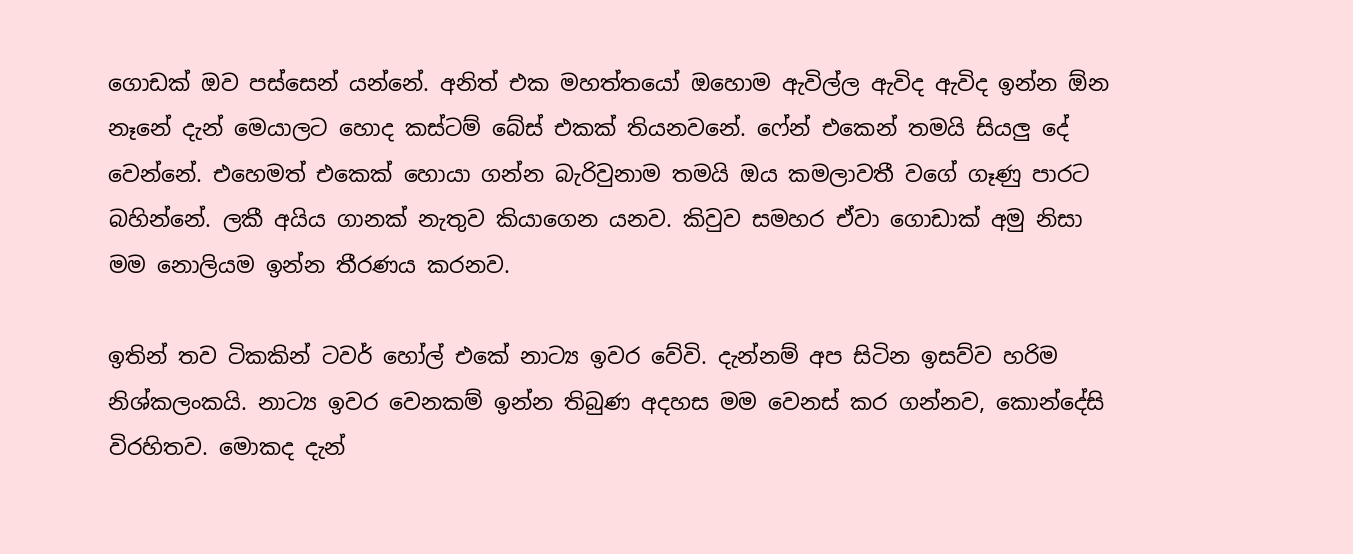ගොඩක් ඔව පස්සෙන් යන්නේ. අනිත් එක මහත්තයෝ ඔහොම ඇවිල්ල ඇවිද ඇවිද ඉන්න ඕන නෑනේ දැන් මෙයාලට හොද කස්ටම් බේස් එකක් තියනවනේ. ෆේන් එකෙන් තමයි සියලු දේ වෙන්නේ. එහෙමත් එකෙක් හොයා ගන්න බැරිවුනාම තමයි ඔය කමලාවතී වගේ ගෑණු පාරට බහින්නේ. ලකී අයිය ගානක් නැතුව කියාගෙන යනව. කිවුව සමහර ඒවා ගොඩාක් අමු නිසා මම නොලියම ඉන්න තීරණය කරනව.

ඉතින් තව ටිකකින් ටවර් හෝල් එකේ නාට්‍ය ඉවර වේවි. දැන්නම් අප සිටින ඉසව්ව හරිම නිශ්කලංකයි. නාට්‍ය ඉවර වෙනකම් ඉන්න තිබුණ අදහස මම වෙනස් කර ගන්නව, කොන්දේසි විරහිතව. මොකද දැන්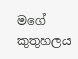මගේ කුතුහලය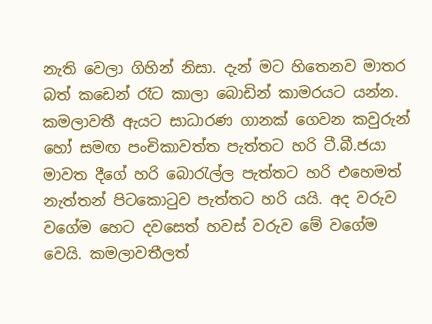නැති වෙලා ගිහින් නිසා. දැන් මට හිතෙනව මාතර බත් කඩෙන් රෑට කාලා බොඩින් කාමරයට යන්න. කමලාවතී ඇයට සාධාරණ ගානක් ගෙවන කවුරුන් හෝ සමඟ පංචිකාවත්ත පැත්තට හරි ටී.බී.ජයා මාවත දීගේ හරි බොරැල්ල පැත්තට හරි එහෙමත් නැත්තන් පිටකොටුව පැත්තට හරි යයි. අද වරුව වගේම හෙට දවසෙත් හවස් වරුව මේ වගේම වෙයි. කමලාවතීලත්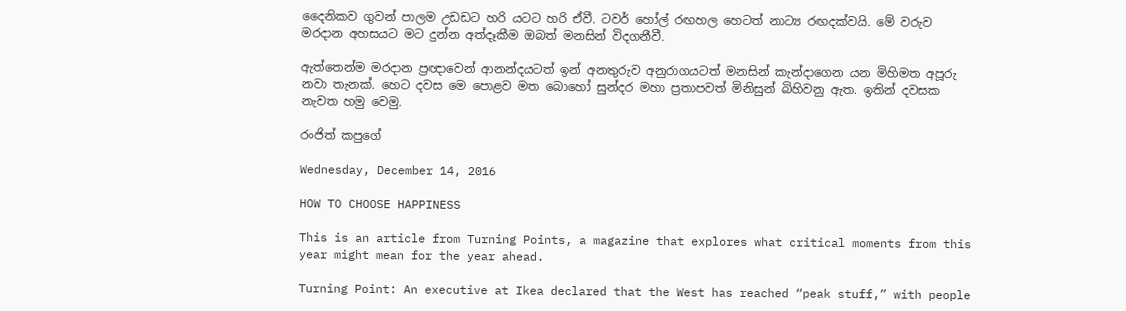දෛනිකව ගුවන් පාලම උඩඩට හරි යටට හරි ඒවී. ටවර් හෝල් රඟහල හෙටත් නාට්‍ය රඟදක්වයි. මේ වරුව මරදාන අහසයට මට දුන්න අත්දෑකීම ඔබත් මනසින් විදගනීවී.

ඇත්තෙන්ම මරදාන ප්‍රඥාවෙන් ආනන්දයටත් ඉන් අනතුරුව අනුරාගයටත් මනසින් කැන්දාගෙන යන මිහිමත අපූරු නවා තැනක්. හෙට දවස මෙ පොළව මත බොහෝ සුන්දර මහා ප්‍රතාපවත් මිනිසුන් බිහිවනු ඇත. ඉතින් දවසක නැවත හමු වෙමු.

රංජිත් කපුගේ

Wednesday, December 14, 2016

HOW TO CHOOSE HAPPINESS

This is an article from Turning Points, a magazine that explores what critical moments from this year might mean for the year ahead.

Turning Point: An executive at Ikea declared that the West has reached “peak stuff,” with people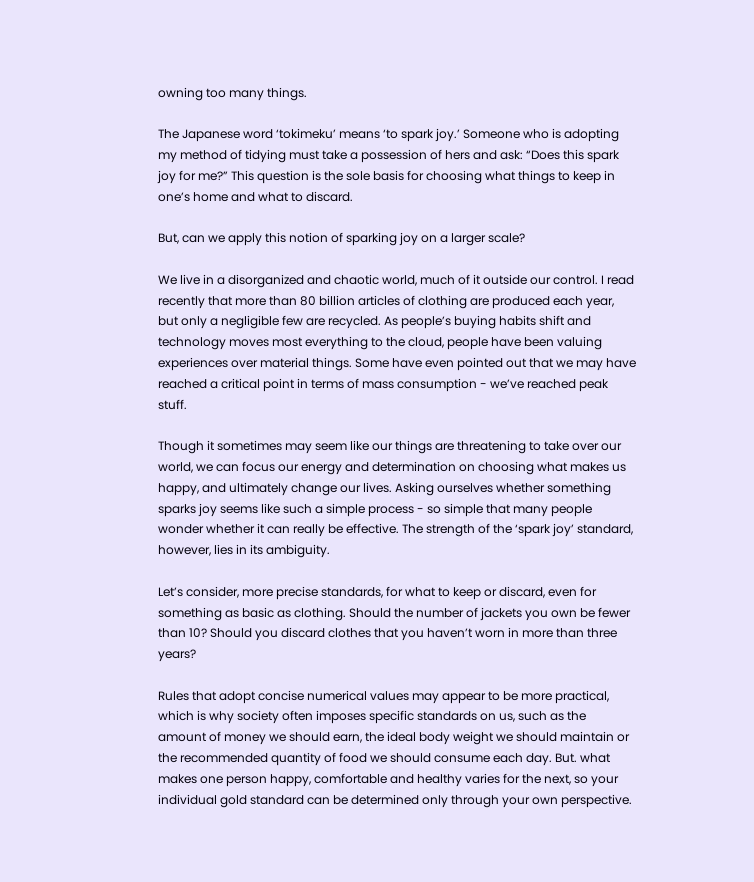owning too many things.

The Japanese word ‘tokimeku’ means ‘to spark joy.’ Someone who is adopting my method of tidying must take a possession of hers and ask: “Does this spark joy for me?” This question is the sole basis for choosing what things to keep in one’s home and what to discard.

But, can we apply this notion of sparking joy on a larger scale?

We live in a disorganized and chaotic world, much of it outside our control. I read recently that more than 80 billion articles of clothing are produced each year, but only a negligible few are recycled. As people’s buying habits shift and technology moves most everything to the cloud, people have been valuing experiences over material things. Some have even pointed out that we may have reached a critical point in terms of mass consumption - we’ve reached peak stuff.

Though it sometimes may seem like our things are threatening to take over our world, we can focus our energy and determination on choosing what makes us happy, and ultimately change our lives. Asking ourselves whether something sparks joy seems like such a simple process - so simple that many people wonder whether it can really be effective. The strength of the ‘spark joy’ standard, however, lies in its ambiguity.

Let’s consider, more precise standards, for what to keep or discard, even for something as basic as clothing. Should the number of jackets you own be fewer than 10? Should you discard clothes that you haven’t worn in more than three years?

Rules that adopt concise numerical values may appear to be more practical, which is why society often imposes specific standards on us, such as the amount of money we should earn, the ideal body weight we should maintain or the recommended quantity of food we should consume each day. But. what makes one person happy, comfortable and healthy varies for the next, so your individual gold standard can be determined only through your own perspective.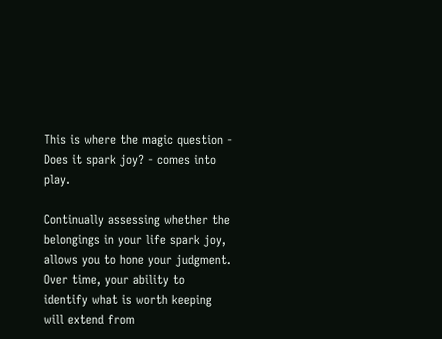This is where the magic question - Does it spark joy? - comes into play.

Continually assessing whether the belongings in your life spark joy, allows you to hone your judgment. Over time, your ability to identify what is worth keeping will extend from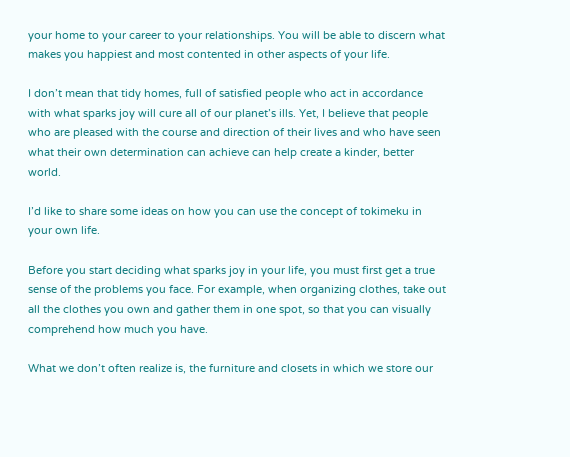your home to your career to your relationships. You will be able to discern what makes you happiest and most contented in other aspects of your life.

I don’t mean that tidy homes, full of satisfied people who act in accordance with what sparks joy will cure all of our planet’s ills. Yet, I believe that people who are pleased with the course and direction of their lives and who have seen what their own determination can achieve can help create a kinder, better world.

I’d like to share some ideas on how you can use the concept of tokimeku in your own life.

Before you start deciding what sparks joy in your life, you must first get a true sense of the problems you face. For example, when organizing clothes, take out all the clothes you own and gather them in one spot, so that you can visually comprehend how much you have.

What we don’t often realize is, the furniture and closets in which we store our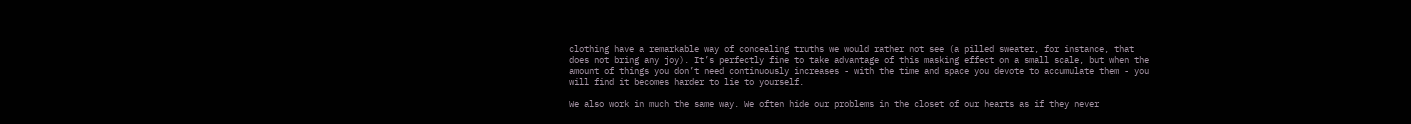clothing have a remarkable way of concealing truths we would rather not see (a pilled sweater, for instance, that does not bring any joy). It’s perfectly fine to take advantage of this masking effect on a small scale, but when the amount of things you don’t need continuously increases - with the time and space you devote to accumulate them - you will find it becomes harder to lie to yourself.

We also work in much the same way. We often hide our problems in the closet of our hearts as if they never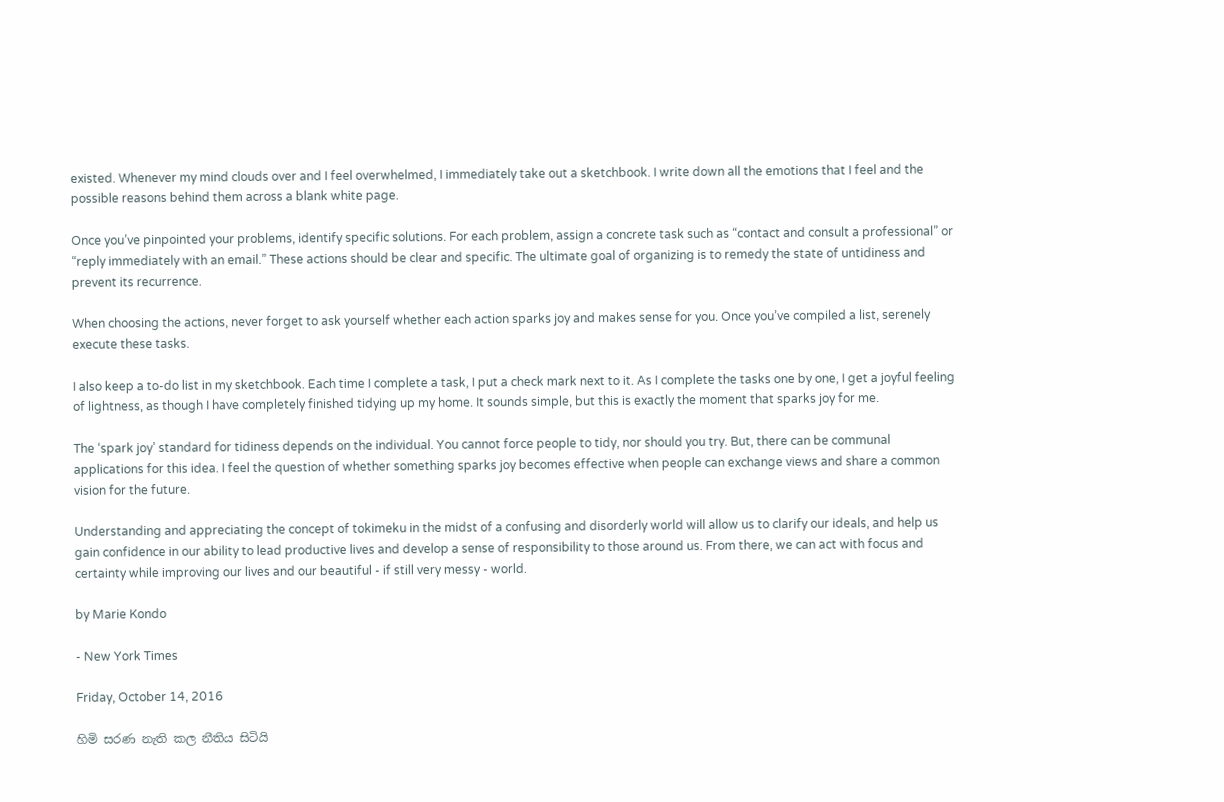existed. Whenever my mind clouds over and I feel overwhelmed, I immediately take out a sketchbook. I write down all the emotions that I feel and the possible reasons behind them across a blank white page.

Once you’ve pinpointed your problems, identify specific solutions. For each problem, assign a concrete task such as “contact and consult a professional” or “reply immediately with an email.” These actions should be clear and specific. The ultimate goal of organizing is to remedy the state of untidiness and prevent its recurrence.

When choosing the actions, never forget to ask yourself whether each action sparks joy and makes sense for you. Once you’ve compiled a list, serenely execute these tasks.

I also keep a to-do list in my sketchbook. Each time I complete a task, I put a check mark next to it. As I complete the tasks one by one, I get a joyful feeling of lightness, as though I have completely finished tidying up my home. It sounds simple, but this is exactly the moment that sparks joy for me.

The ‘spark joy’ standard for tidiness depends on the individual. You cannot force people to tidy, nor should you try. But, there can be communal applications for this idea. I feel the question of whether something sparks joy becomes effective when people can exchange views and share a common vision for the future.

Understanding and appreciating the concept of tokimeku in the midst of a confusing and disorderly world will allow us to clarify our ideals, and help us gain confidence in our ability to lead productive lives and develop a sense of responsibility to those around us. From there, we can act with focus and certainty while improving our lives and our beautiful - if still very messy - world.

by Marie Kondo

- New York Times

Friday, October 14, 2016

හිමි සරණ නැති කල නීතිය සිටියි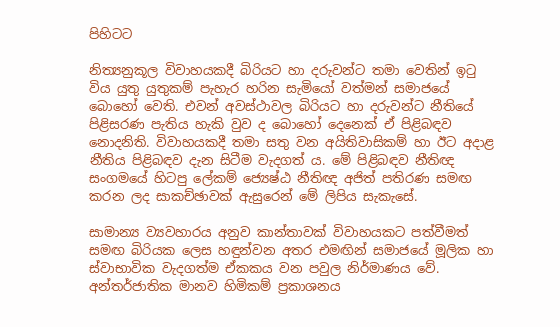පිහිටට

නිත්‍යනුකූල විවාහයකදී බිරියට හා දරුවන්ට තමා වෙතින් ඉටු විය යුතු යුතුකම් පැහැර හරින සැමියෝ වත්මන් සමාජයේ බොහෝ වෙති. එවන් අවස්ථාවල බිරියට හා දරුවන්ට නීතියේ පිළිසරණ පැතිය හැකි වුව ද බොහෝ දෙනෙක් ඒ පිළිබඳව නොදනිති. විවාහයකදී තමා සතු වන අයිතිවාසිකම් හා ඊට අදාළ නීතිය පිළිබඳව දැන සිටීම වැදගත් ය. මේ පිළිබඳව නීතිඥ සංගමයේ හිටපු ලේකම් ජ්‍යෙෂ්ඨ නීතිඥ අජිත් පතිරණ සමඟ කරන ලද සාකච්ඡාවක් ඇසුරෙන් මේ ලිපිය සැකැසේ.

සාමාන්‍ය ව්‍යවහාරය අනුව කාන්තාවක් විවාහයකට පත්වීමත් සමඟ බිරියක ලෙස හඳුන්වන අතර එමඟින් සමාජයේ මූලික හා ස්වාභාවික වැදගත්ම ඒකකය වන පවුල නිර්මාණය වේ. අන්තර්ජාතික මානව හිමිකම් ප්‍රකාශනය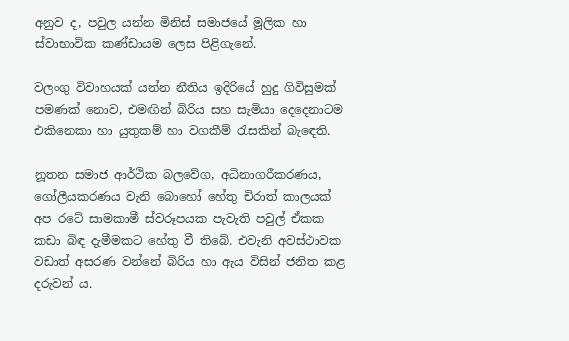අනුව ද, පවුල යන්න මිනිස් සමාජයේ මූලික හා ස්වාභාවික කණ්ඩායම ලෙස පිළිගැනේ.

වලංගු විවාහයක් යන්න නීතිය ඉදිරියේ හුදු ගිවිසුමක් පමණක් නොව, එමඟින් බිරිය සහ සැමියා දෙදෙනාටම එකිනෙකා හා යුතුකම් හා වගකීම් රැසකින් බැඳෙති.

නූතන සමාජ ආර්ථික බලවේග, අධිනාගරීකරණය, ගෝලීයකරණය වැනි බොහෝ හේතු චිරාත් කාලයක් අප රටේ සාමකාමී ස්වරූපයක පැවැති පවුල් ඒකක කඩා බිඳ දැමීමකට හේතු වී තිබේ. එවැනි අවස්ථාවක වඩාත් අසරණ වන්නේ බිරිය හා ඇය විසින් ජනිත කළ දරුවන් ය.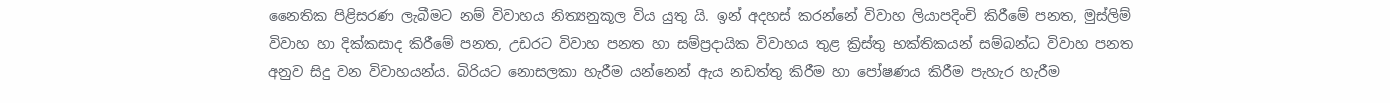නෛතික පිළිසරණ ලැබීමට නම් විවාහය නිත්‍යනුකූල විය යුතු යි. ඉන් අදහස් කරන්නේ විවාහ ලියාපදිංචි කිරීමේ පනත, මුස්ලිම් විවාහ හා දික්කසාද කිරීමේ පනත, උඩරට විවාහ පනත හා සම්ප්‍රදායික විවාහය තුළ ක්‍රිස්තු භක්තිකයන් සම්බන්ධ විවාහ පනත අනුව සිදු වන විවාහයන්ය. බිරියට නොසලකා හැරීම යන්නෙන් ඇය නඩත්තු කිරීම හා පෝෂණය කිරීම පැහැර හැරීම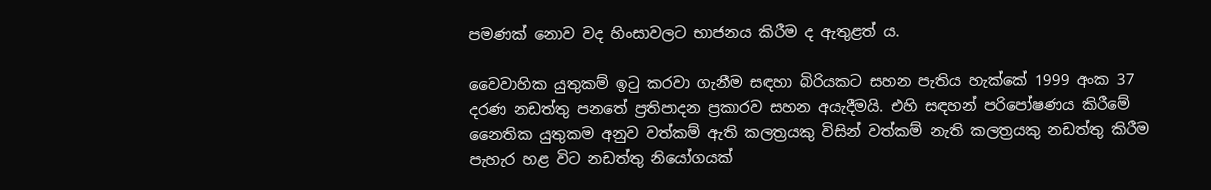පමණක් නොව වද හිංසාවලට භාජනය කිරීම ද ඇතුළත් ය.

වෛවාහික යුතුකම් ඉටු කරවා ගැනීම සඳහා බිරියකට සහන පැතිය හැක්කේ 1999 අංක 37 දරණ නඩත්තු පනතේ ප්‍රතිපාදන ප්‍රකාරව සහන අයැදීමයි. එහි සඳහන් පරිපෝෂණය කිරීමේ නෛතික යුතුකම අනුව වත්කම් ඇති කලත්‍රයකු විසින් වත්කම් නැති කලත්‍රයකු නඩත්තු කිරීම පැහැර හළ විට නඩත්තු නියෝගයක්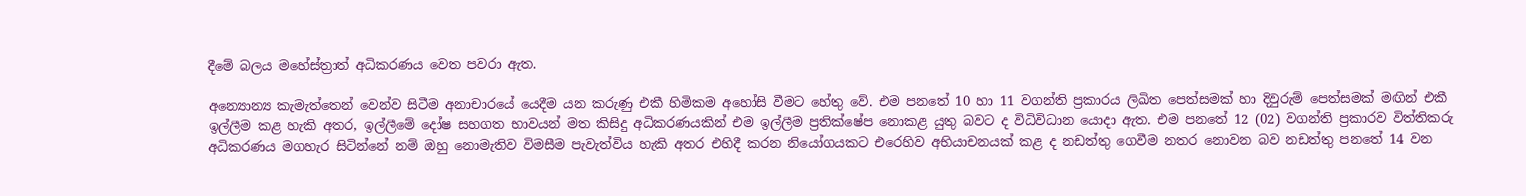දීමේ බලය මහේස්ත්‍රාත් අධිකරණය වෙත පවරා ඇත.

අන්‍යොන්‍ය කැමැත්තෙන් වෙන්ව සිටීම අනාචාරයේ යෙදීම යන කරුණු එකී හිමිකම අහෝසි වීමට හේතු වේ. එම පනතේ 10 හා 11 වගන්ති ප්‍රකාරය ලිඛිත පෙත්සමක් හා දිවුරුම් පෙත්සමක් මඟින් එකී ඉල්ලීම කළ හැකි අතර, ඉල්ලීමේ දෝෂ සහගත භාවයන් මත කිසිදු අධිකරණයකින් එම ඉල්ලීම ප්‍රතික්ෂේප නොකළ යුතු බවට ද විධිවිධාන යොදා ඇත. එම පනතේ 12 (02) වගන්ති ප්‍රකාරව විත්තිකරු අධිකරණය මගහැර සිටින්නේ නම් ඔහු නොමැතිව විමසීම පැවැත්විය හැකි අතර එහිදී කරන නියෝගයකට එරෙහිව අභියාචනයක් කළ ද නඩත්තු ගෙවීම නතර නොවන බව නඩත්තු පනතේ 14 වන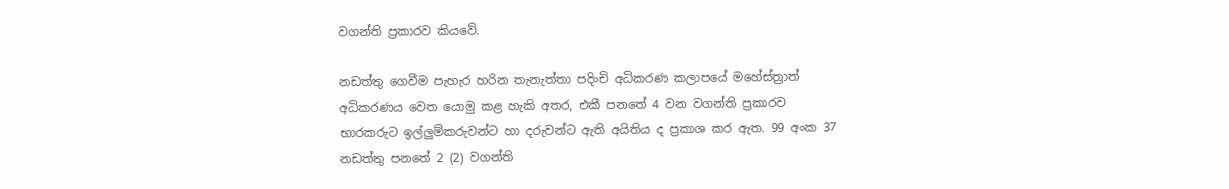වගන්ති ප්‍රකාරව කියවේ.

නඩත්තු ගෙවීම පැහැර හරින තැනැත්තා පදිංචි අධිකරණ කලාපයේ මහේස්ත්‍රාත් අධිකරණය වෙත යොමු කළ හැකි අතර, එකී පනතේ 4 වන වගන්ති ප්‍රකාරව භාරකරුට ඉල්ලුම්කරුවන්ට හා දරුවන්ට ඇති අයිතිය ද ප්‍රකාශ කර ඇත. 99 අංක 37 නඩත්තු පනතේ 2 (2) වගන්ති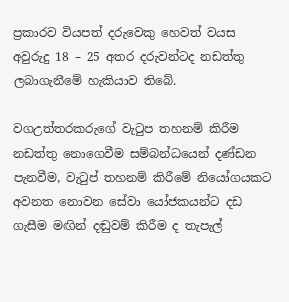ප්‍රකාරව වියපත් දරුවෙකු හෙවත් වයස අවුරුදු 18 – 25 අතර දරුවන්ටද නඩත්තු ලබාගැනීමේ හැකියාව තිබේ.

වගඋත්තරකරුගේ වැටුප තහනම් කිරීම නඩත්තු නොගෙවීම සම්බන්ධයෙන් දණ්ඩන පැනවීම, වැටුප් තහනම් කිරීමේ නියෝගයකට අවනත නොවන සේවා යෝජකයන්ට දඩ ගැසීම මඟින් දඬුවම් කිරීම ද තැපැල්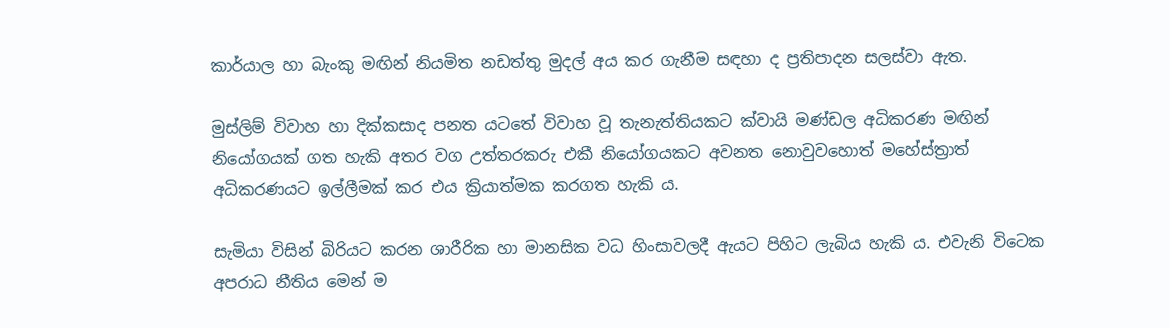කාර්යාල හා බැංකු මඟින් නියමිත නඩත්තු මුදල් අය කර ගැනීම සඳහා ද ප්‍රතිපාදන සලස්වා ඇත.

මුස්ලිම් විවාහ හා දික්කසාද පනත යටතේ විවාහ වූ තැනැත්තියකට ක්වායි මණ්ඩල අධිකරණ මඟින් නියෝගයක් ගත හැකි අතර වග උත්තරකරු එකී නියෝගයකට අවනත නොවුවහොත් මහේස්ත්‍රාත් අධිකරණයට ඉල්ලීමක් කර එය ක්‍රියාත්මක කරගත හැකි ය.

සැමියා විසින් බිරියට කරන ශාරීරික හා මානසික වධ හිංසාවලදී ඇයට පිහිට ලැබිය හැකි ය. එවැනි විටෙක අපරාධ නීතිය මෙන් ම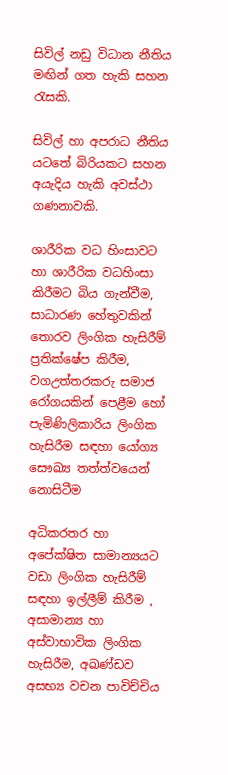සිවිල් නඩු විධාන නීතිය මඟින් ගත හැකි සහන රැසකි‍.

සිවිල් හා අපරාධ නීතිය යටතේ බිරියකට සහන අයැදිය හැකි අවස්ථා ගණනාවකි.

ශාරීරික වධ හිංසාවට හා ශාරීරික වධහිංසා කිරීමට බිය ගැන්වීම, සාධාරණ හේතුවකින් තොරව ලිංගික හැසිරීම් ප්‍රතික්ෂේප කිරීම, වගඋත්තරකරු සමාජ රෝගයකින් පෙළීම හෝ පැමිණිලිකාරිය ලිංගික හැසිරීම සඳහා යෝග්‍ය සෞඛ්‍ය තත්ත්වයෙන් නොසිටීම

අධිකරතර හා අපේක්ෂිත සාමාන්‍යයට වඩා ලිංගික හැසිරීම් සඳහා ඉල්ලීම් කිරීම , අසාමාන්‍ය හා අස්වාභාවික ලිංගික හැසිරීම, අඛණ්ඩව අසභ්‍ය වචන පාවිච්චිය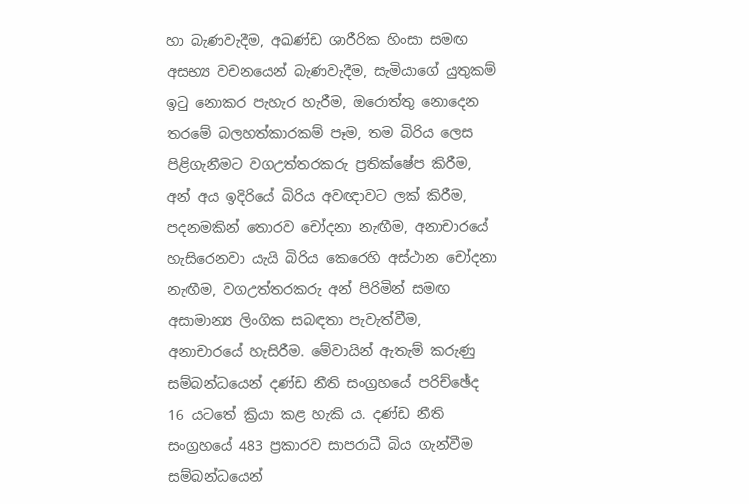හා බැණවැදීම, අඛණ්ඩ ශාරීරික හිංසා සමඟ අසභ්‍ය වචනයෙන් බැණවැදීම, සැමියාගේ යුතුකම් ඉටු නොකර පැහැර හැරීම, ඔරොත්තු නොදෙන තරමේ ‍බලහත්කාරකම් පෑම, තම බිරිය ලෙස පිළිගැනීමට වගඋත්තරකරු ප්‍රතික්ෂේප කිරීම, අන් අය ඉදිරියේ බි‍රිය අවඥාවට ලක් කිරීම, පදනමකින් තොරව චෝදනා නැඟීම, අනාචාරයේ හැසිරෙනවා යැයි බිරිය කෙරෙහි අස්ථාන චෝදනා නැඟීම, වගඋත්තරකරු අන් පිරිමින් සමඟ අසාමාන්‍ය ලිංගික සබඳතා පැවැත්වීම, අනාචාරයේ හැසිරීම. මේවායින් ඇතැම් කරුණු සම්බන්ධයෙන් දණ්ඩ නීති සංග්‍රහයේ පරිච්ඡේද 16 යටතේ ක්‍රියා කළ හැකි ය. දණ්ඩ නීති සංග්‍රහයේ 483 ප්‍රකාරව සාපරාධී බිය ගැන්වීම සම්බන්ධයෙන්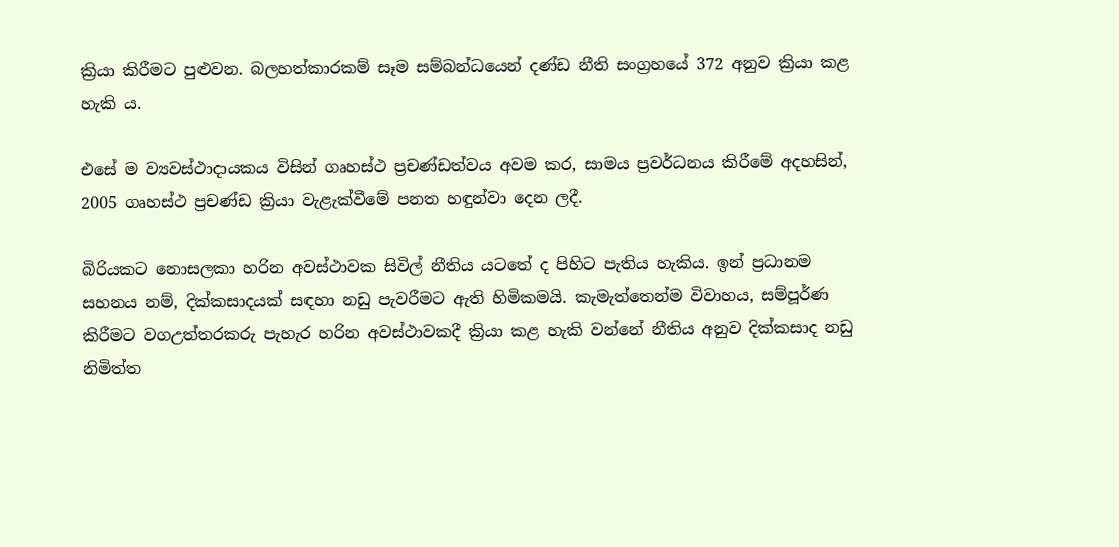ක්‍රියා කිරීමට පුළුවන. බලහත්කාරකම් සෑම සම්බන්ධයෙන් දණ්ඩ නීති සංග්‍රහයේ 372 අනුව ක්‍රියා කළ හැකි ය.

එසේ ම ව්‍යවස්ථාදායකය විසින් ගෘහස්ථ ප්‍රචණ්ඩත්වය අවම කර, සාමය ප්‍රවර්ධනය කිරීමේ අදහසින්, 2005 ගෘහස්ථ ප්‍රචණ්ඩ ක්‍රියා වැළැක්වීමේ පනත හඳුන්වා දෙන ලදී.

බිරියකට නොසලකා හරින අවස්ථාවක සිවිල් නීතිය යටතේ ද පිහිට පැතිය හැකිය. ඉන් ප්‍රධානම සහනය නම්, දික්කසාදයක් සඳහා නඩු පැවරීමට ඇති හිමිකමයි. කැමැත්තෙන්ම විවාහය, සම්පූර්ණ කිරීමට වගඋත්තරකරු පැහැර හරින අවස්ථාවකදී ක්‍රියා කළ හැකි වන්නේ නීතිය අනුව දික්කසාද නඩු නිමිත්ත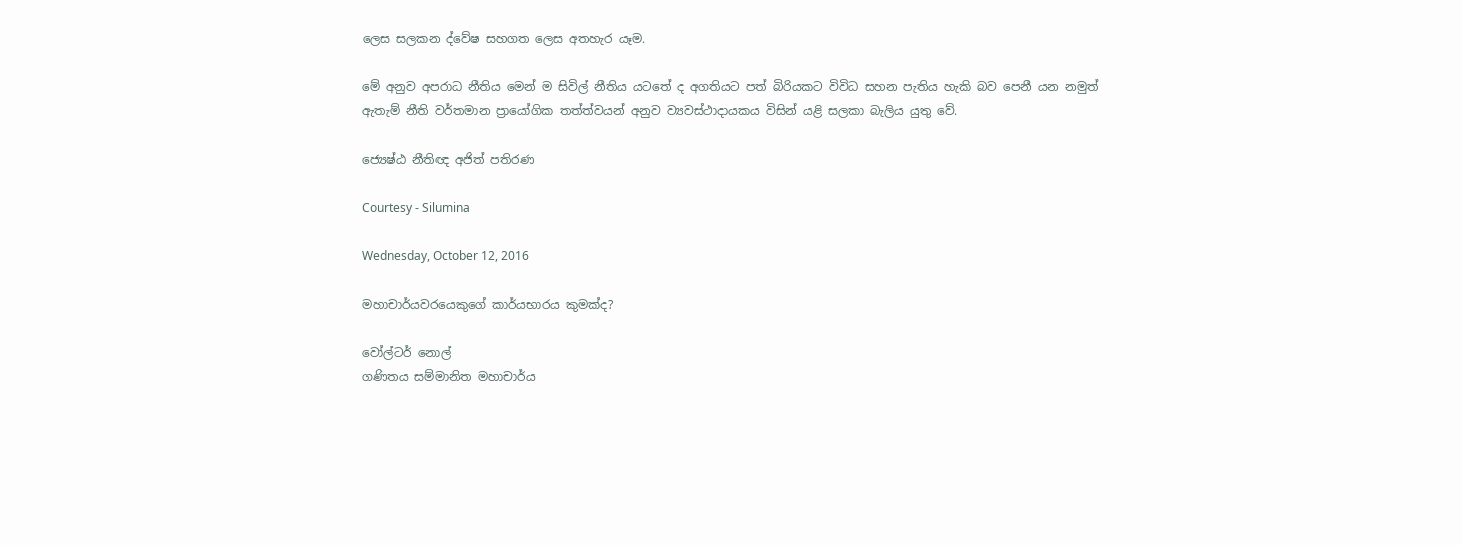ලෙස සලකන ද්වේෂ සහගත ලෙස අතහැර යෑම.

මේ අනුව අපරාධ නීතිය මෙන් ම සිවිල් නීතිය යටතේ ද අගතියට පත් බිරියකට විවිධ සහන පැතිය හැකි බව පෙනී යන නමුත් ඇතැම් නීති වර්තමාන ප්‍රායෝගික තත්ත්වයන් අනුව ව්‍යවස්ථාදායකය විසින් යළි සලකා බැලිය යුතු වේ.

ජ්‍යෙෂ්ඨ නීතිඥ අජිත් පතිරණ

Courtesy - Silumina

Wednesday, October 12, 2016

මහාචාර්යවරයෙකුගේ කාර්යභාරය කුමක්‌ද?

වෝල්ටර් නොල්
ගණිතය සම්මානිත මහාචාර්ය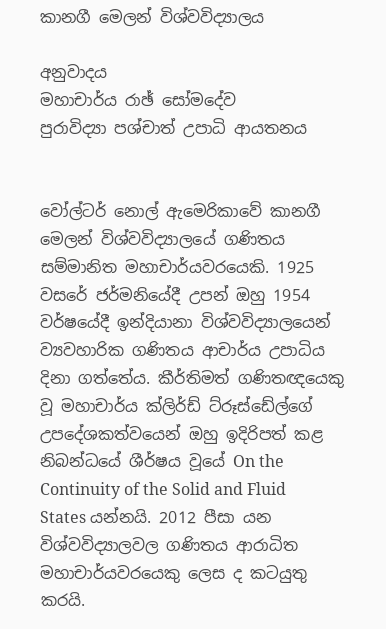කානගී මෙලන් විශ්වවිද්‍යාලය

අනුවාදය
මහාචාර්ය රාඡ් සෝමදේව
පුරාවිද්‍යා පශ්චාත් උපාධි ආයතනය


වෝල්ටර් නොල් ඇමෙරිකාවේ කානගී මෙලන් විශ්වවිද්‍යාලයේ ගණිතය සම්මානිත මහාචාර්යවරයෙකි. 1925 වසරේ ජර්මනියේදී උපන් ඔහු 1954 වර්ෂයේදී ඉන්දියානා විශ්වවිද්‍යාලයෙන් ව්‍යවහාරික ගණිතය ආචාර්ය උපාධිය දිනා ගත්තේය. කීර්තිමත් ගණිතඥයෙකු වූ මහාචාර්ය ක්‌ලිර්ඩ් ට්‌රූස්‌ඩේල්ගේ උපදේශකත්වයෙන් ඔහු ඉදිරිපත් කළ නිබන්ධයේ ශීර්ෂය වූයේ On the Continuity of the Solid and Fluid States යන්නයි. 2012 පීසා යන විශ්වවිද්‍යාලවල ගණිතය ආරාධිත මහාචාර්යවරයෙකු ලෙස ද කටයුතු කරයි.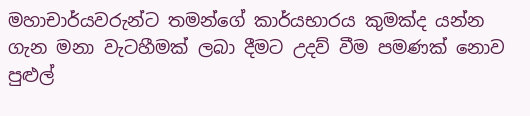මහාචාර්යවරුන්ට තමන්ගේ කාර්යභාරය කුමක්‌ද යන්න ගැන මනා වැටහීමක්‌ ලබා දීමට උදව් වීම පමණක්‌ නොව පුළුල්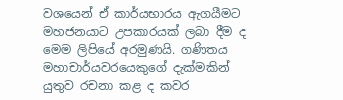වශයෙන් ඒ කාර්යභාරය ඇගයීමට මහජනයාට උපකාරයක්‌ ලබා දීම ද මෙම ලිපියේ අරමුණයි. ගණිතය මහාචාර්යවරයෙකුගේ දැක්‌මකින් යුතුව රචනා කළ ද කවර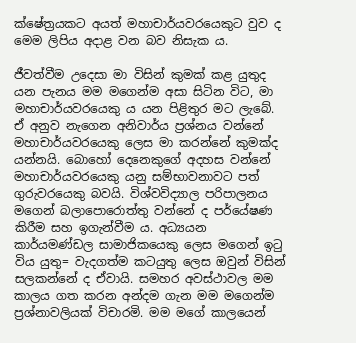ක්‌ෂේත්‍රයකට අයත් මහාචාර්යවරයෙකුට වුව ද මෙම ලිපිය අදාළ වන බව නිසැක ය.

ජීවත්වීම උදෙසා මා විසින් කුමක්‌ කළ යුතුද යන පැනය මම මගෙන්ම අසා සිටින විට, මා මහාචාර්යවරයෙකු ය යන පිළිතුර මට ලැබේ. ඒ අනුව නැගෙන අනිවාර්ය ප්‍රශ්නය වන්නේ මහාචාර්යවරයෙකු ලෙස මා කරන්නේ කුමක්‌ද යන්නයි. බොහෝ දෙනෙකුගේ අදහස වන්නේ මහාචාර්යවරයෙකු යනු සම්භාවනාවට පත් ගුරුවරයෙකු බවයි. විශ්වවිද්‍යාල පරිපාලනය මගෙන් බලාපොරොත්තු වන්නේ ද පර්යේෂණ කිරීම සහ ඉගැන්වීම ය. අධ්‍යයන කාර්යමණ්‌ඩල සාමාජිකයෙකු ලෙස මගෙන් ඉටු විය යුතු= වැදගත්ම කටයුතු ලෙස ඔවුන් විසින් සලකන්නේ ද ඒවායි. සමහර අවස්‌ථාවල මම කාලය ගත කරන අන්දම ගැන මම මගෙන්ම ප්‍රශ්නාවලියක්‌ විචාරමි. මම මගේ කාලයෙන්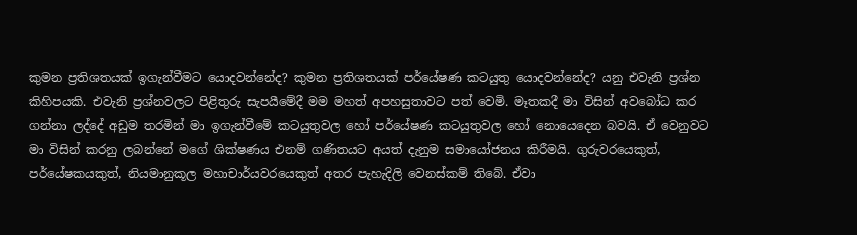කුමන ප්‍රතිශතයක්‌ ඉගැන්වීමට යොදවන්නේද? කුමන ප්‍රතිශතයක්‌ පර්යේෂණ කටයුතු යොදවන්නේද? යනු එවැනි ප්‍රශ්න කිහිපයකි. එවැනි ප්‍රශ්නවලට පිළිතුරු සැපයීමේදී මම මහත් අපහසුතාවට පත් වෙමි. මෑතකදී මා විසින් අවබෝධ කර ගන්නා ලද්දේ අඩුම තරමින් මා ඉගැන්වීමේ කටයුතුවල හෝ පර්යේෂණ කටයුතුවල හෝ නොයෙදෙන බවයි. ඒ වෙනුවට මා විසින් කරනු ලබන්නේ මගේ ශික්‌ෂණය එනම් ගණිතයට අයත් දැනුම සමායෝජනය කිරීමයි. ගුරුවරයෙකුත්, පර්යේෂකයකුත්, නියමානුකූල මහාචාර්යවරයෙකුත් අතර පැහැදිලි වෙනස්‌කම් තිබේ. ඒවා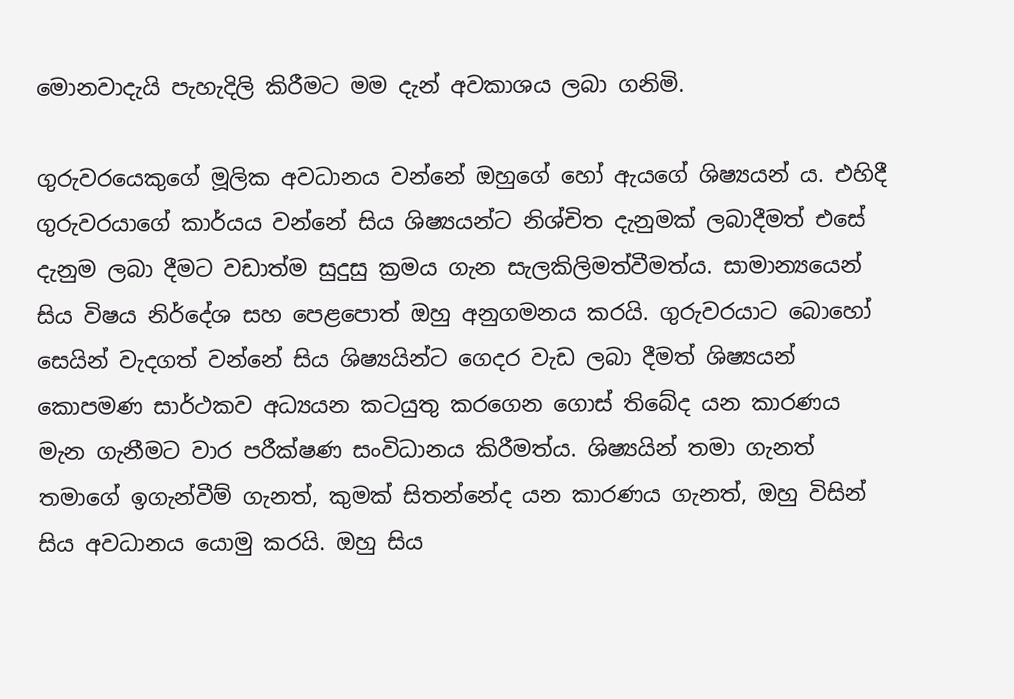මොනවාදැයි පැහැදිලි කිරීමට මම දැන් අවකාශය ලබා ගනිමි.

ගුරුවරයෙකුගේ මූලික අවධානය වන්නේ ඔහුගේ හෝ ඇයගේ ශිෂ්‍යයන් ය. එහිදී ගුරුවරයාගේ කාර්යය වන්නේ සිය ශිෂ්‍යයන්ට නිශ්චිත දැනුමක්‌ ලබාදීමත් එසේ දැනුම ලබා දීමට වඩාත්ම සුදුසු ක්‍රමය ගැන සැලකිලිමත්වීමත්ය. සාමාන්‍යයෙන් සිය විෂය නිර්දේශ සහ පෙළපොත් ඔහු අනුගමනය කරයි. ගුරුවරයාට බොහෝ සෙයින් වැදගත් වන්නේ සිය ශිෂ්‍යයින්ට ගෙදර වැඩ ලබා දීමත් ශිෂ්‍යයන් කොපමණ සාර්ථකව අධ්‍යයන කටයුතු කරගෙන ගොස්‌ තිබේද යන කාරණය මැන ගැනීමට වාර පරීක්‌ෂණ සංවිධානය කිරීමත්ය. ශිෂ්‍යයින් තමා ගැනත් තමාගේ ඉගැන්වීම් ගැනත්, කුමක්‌ සිතන්නේද යන කාරණය ගැනත්, ඔහු විසින් සිය අවධානය යොමු කරයි. ඔහු සිය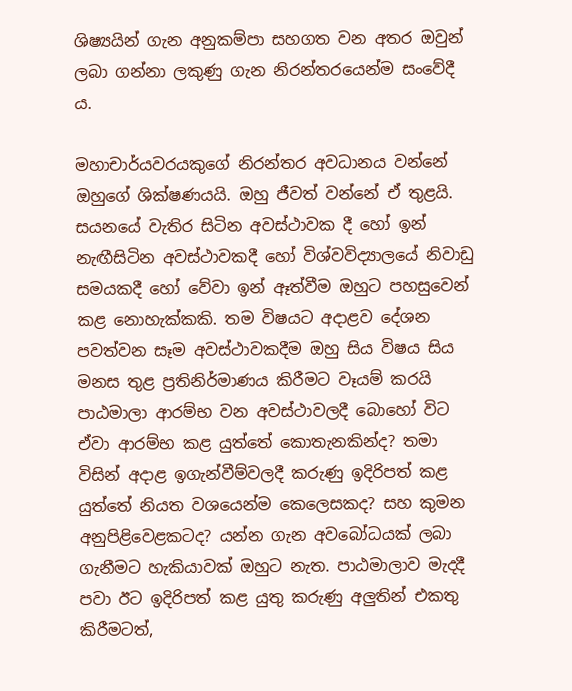ශිෂ්‍යයින් ගැන අනුකම්පා සහගත වන අතර ඔවුන් ලබා ගන්නා ලකුණු ගැන නිරන්තරයෙන්ම සංවේදී ය.

මහාචාර්යවරයකුගේ නිරන්තර අවධානය වන්නේ ඔහුගේ ශික්‌ෂණයයි. ඔහු ජීවත් වන්නේ ඒ තුළයි. සයනයේ වැතිර සිටින අවස්‌ථාවක දී හෝ ඉන් නැඟීසිටින අවස්‌ථාවකදී හෝ විශ්වවිද්‍යාලයේ නිවාඩු සමයකදී හෝ වේවා ඉන් ඈත්වීම ඔහුට පහසුවෙන් කළ නොහැක්‌කකි. තම විෂයට අදාළව දේශන පවත්වන සෑම අවස්‌ථාවකදීම ඔහු සිය විෂය සිය මනස තුළ ප්‍රතිනිර්මාණය කිරීමට වෑයම් කරයි පාඨමාලා ආරම්භ වන අවස්‌ථාවලදී බොහෝ විට ඒවා ආරම්භ කළ යුත්තේ කොතැනකින්ද? තමා විසින් අදාළ ඉගැන්වීම්වලදී කරුණු ඉදිරිපත් කළ යුත්තේ නියත වශයෙන්ම කෙලෙසකද? සහ කුමන අනුපිළිවෙළකටද? යන්න ගැන අවබෝධයක්‌ ලබා ගැනීමට හැකියාවක්‌ ඔහුට නැත. පාඨමාලාව මැදදී පවා ඊට ඉදිරිපත් කළ යුතු කරුණු අලුතින් එකතු කිරීමටත්,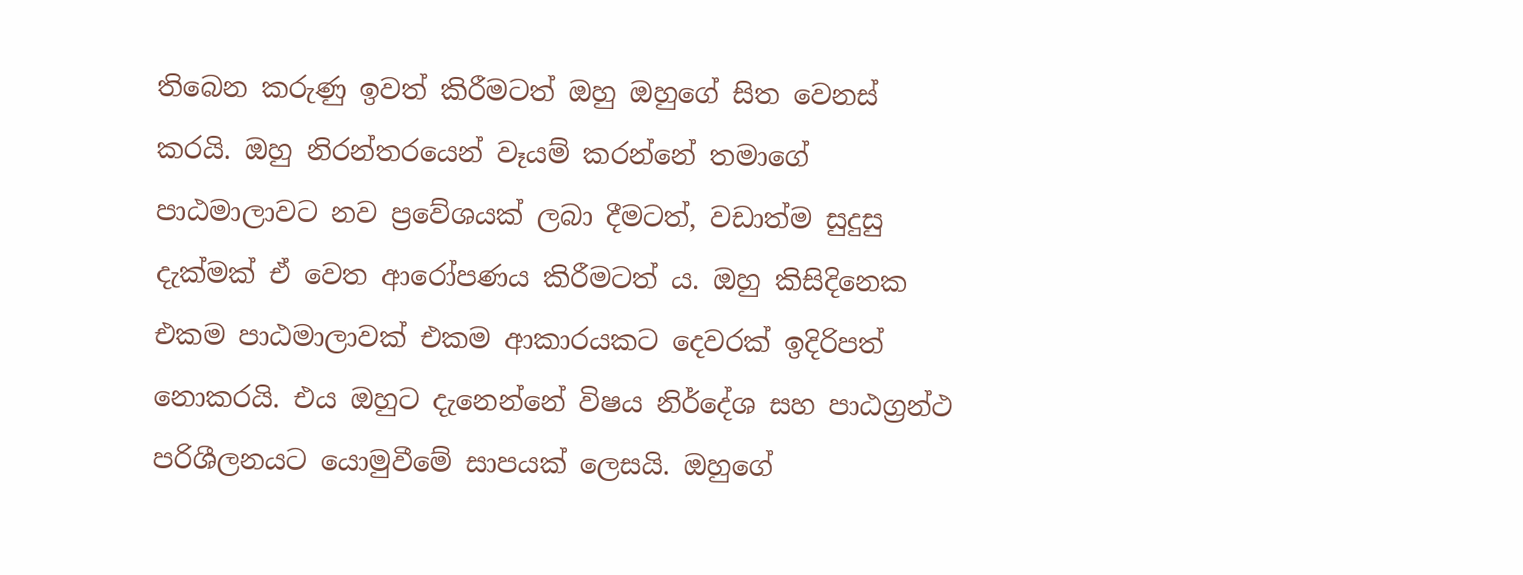තිබෙන කරුණු ඉවත් කිරීමටත් ඔහු ඔහුගේ සිත වෙනස්‌ කරයි. ඔහු නිරන්තරයෙන් වෑයම් කරන්නේ තමාගේ පාඨමාලාවට නව ප්‍රවේශයක්‌ ලබා දීමටත්, වඩාත්ම සුදුසු දැක්‌මක්‌ ඒ වෙත ආරෝපණය කිරීමටත් ය. ඔහු කිසිදිනෙක එකම පාඨමාලාවක්‌ එකම ආකාරයකට දෙවරක්‌ ඉදිරිපත් නොකරයි. එය ඔහුට දැනෙන්නේ විෂය නිර්දේශ සහ පාඨග්‍රන්ථ පරිශීලනයට යොමුවීමේ සාපයක්‌ ලෙසයි. ඔහුගේ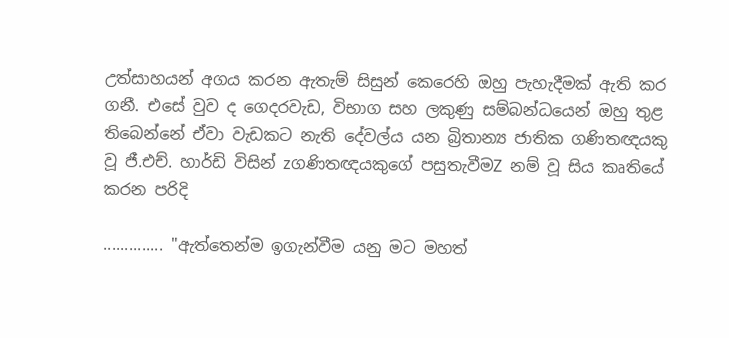උත්සාහයන් අගය කරන ඇතැම් සිසුන් කෙරෙහි ඔහු පැහැදීමක්‌ ඇති කර ගනී. එසේ වුව ද ගෙදරවැඩ, විභාග සහ ලකුණු සම්බන්ධයෙන් ඔහු තුළ තිබෙන්නේ ඒවා වැඩකට නැති දේවල්ය යන බ්‍රිතාන්‍ය ජාතික ගණිතඥයකු වූ ජී.එච්. හාර්ඩි විසින් zගණිතඥයකුගේ පසුතැවීමZ නම් වූ සිය කෘතියේ කරන පරිදි

.............. "ඇත්තෙන්ම ඉගැන්වීම යනු මට මහත්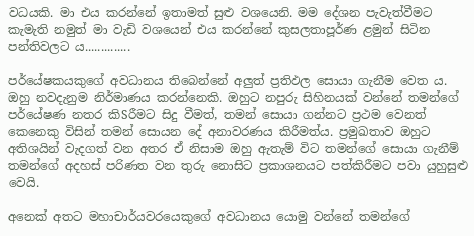වධයකි. මා එය කරන්නේ ඉතාමත් සුළු වශයෙනි. මම දේශන පැවැත්වීමට කැමැති නමුත් මා වැඩි වශයෙන් එය කරන්නේ කුසලතාපූර්ණ ළමුන් සිටින පන්තිවලට ය..............

පර්යේෂකයකුගේ අවධානය තිබෙන්නේ අලුත් ප්‍රතිඵල සොයා ගැනීම වෙත ය. ඔහු නවදැනුම නිර්මාණය කරන්නෙකි. ඔහුට නපුරු සිහිනයක්‌ වන්නේ තමන්ගේ පර්යේෂණ නතර කිSරීමට සිදු වීමත්, තමන් සොයා ගන්නට ප්‍රථම වෙනත් කෙනෙකු විසින් තමන් සොයන දේ අනාවරණය කිරීමත්ය. ප්‍රමුඛතාව ඔහුට අතිශයින් වැදගත් වන අතර ඒ නිසාම ඔහු ඇතැම් විට තමන්ගේ සොයා ගැනීම් තමන්ගේ අදහස්‌ පරිණත වන තුරු නොසිට ප්‍රකාශනයට පත්කිරීමට පවා යුහුසුළු වෙයි.

අනෙක්‌ අතට මහාචාර්යවරයෙකුගේ අවධානය යොමු වන්නේ තමන්ගේ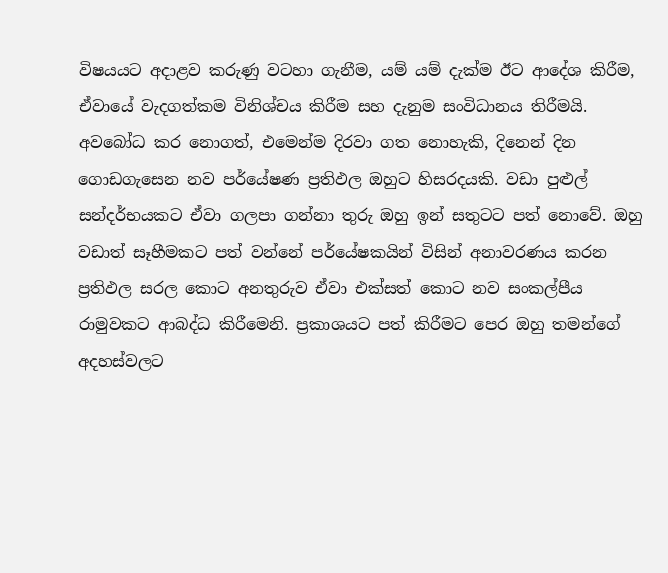විෂයයට අදාළව කරුණු වටහා ගැනීම, යම් යම් දැක්‌ම ඊට ආදේශ කිරීම, ඒවායේ වැදගත්කම විනිශ්චය කිරීම සහ දැනුම සංවිධානය තිරීමයි. අවබෝධ කර නොගත්, එමෙන්ම දිරවා ගත නොහැකි, දිනෙන් දින ගොඩගැසෙන නව පර්යේෂණ ප්‍රතිඵල ඔහුට හිසරදයකි. වඩා පුළුල් සන්දර්භයකට ඒවා ගලපා ගන්නා තුරු ඔහු ඉන් සතුටට පත් නොවේ. ඔහු වඩාත් සෑහීමකට පත් වන්නේ පර්යේෂකයින් විසින් අනාවරණය කරන ප්‍රතිඵල සරල කොට අනතුරුව ඒවා එක්‌සත් කොට නව සංකල්පීය රාමුවකට ආබද්ධ කිරීමෙනි. ප්‍රකාශයට පත් කිරීමට පෙර ඔහු තමන්ගේ අදහස්‌වලට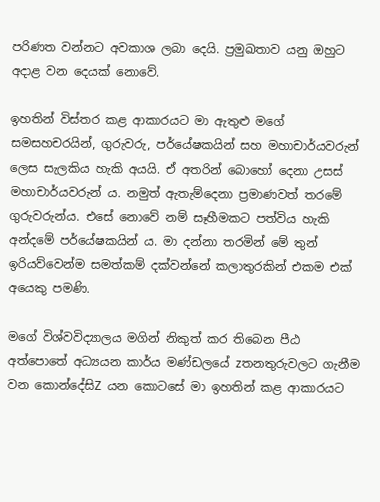පරිණත වන්නට අවකාශ ලබා දෙයි. ප්‍රමුඛතාව යනු ඔහුට අදාළ වන දෙයක්‌ නොවේ.

ඉහතින් විස්‌තර කළ ආකාරයට මා ඇතුළු මගේ සමසහචරයින්, ගුරුවරු, පර්යේෂකයින් සහ මහාචාර්යවරුන් ලෙස සැලකිය හැකි අයයි. ඒ අතරින් බොහෝ දෙනා උසස්‌ මහාචාර්යවරුන් ය. නමුත් ඇතැම්දෙනා ප්‍රමාණවත් තරමේ ගුරුවරුන්ය. එසේ නොවේ නම් සෑහීමකට පත්විය හැකි අන්දමේ පර්යේෂකයින් ය. මා දන්නා තරමින් මේ තුන් ඉරියව්වෙන්ම සමත්කම් දක්‌වන්නේ කලාතුරකින් එකම එක්‌ අයෙකු පමණි.

මගේ විශ්වවිද්‍යාලය මගින් නිකුත් කර තිබෙන පීඨ අත්පොතේ අධ්‍යයන කාර්ය මණ්‌ඩලයේ zතනතුරුවලට ගැනීම වන කොන්දේසිZ යන කොටසේ මා ඉහතින් කළ ආකාරයට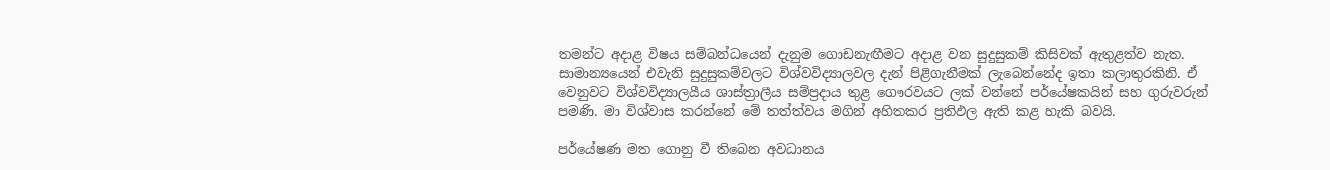තමන්ට අදාළ විෂය සම්බන්ධයෙන් දැනුම ගොඩනැඟීමට අදාළ වන සුදුසුකම් කිසිවක්‌ ඇතුළත්ව නැත. සාමාන්‍යයෙන් එවැනි සුදුසුකම්වලට විශ්වවිද්‍යාලවල දැන් පිළිගැනීමක්‌ ලැබෙන්නේද ඉතා කලාතුරකිනි. ඒ වෙනුවට විශ්වවිද්‍යාලයීය ශාස්‌ත්‍රාලීය සම්ප්‍රදාය තුළ ගෞරවයට ලක්‌ වන්නේ පර්යේෂකයින් සහ ගුරුවරුන් පමණි. මා විශ්වාස කරන්නේ මේ තත්ත්වය මගින් අහිතකර ප්‍රතිඵල ඇති කළ හැකි බවයි.

පර්යේෂණ මත ගොනු වී තිබෙන අවධානය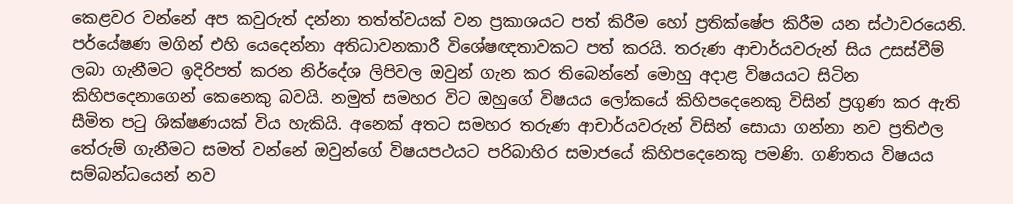කෙළවර වන්නේ අප කවුරුත් දන්නා තත්ත්වයක්‌ වන ප්‍රකාශයට පත් කිරීම හෝ ප්‍රතික්‌ෂේප කිරීම යන ස්‌ථාවරයෙනි. පර්යේෂණ මගින් එහි යෙදෙන්නා අතිධාවනකාරී විශේෂඥතාවකට පත් කරයි. තරුණ ආචාර්යවරුන් සිය උසස්‌වීම් ලබා ගැනීමට ඉදිරිපත් කරන නිර්දේශ ලිපිවල ඔවුන් ගැන කර තිබෙන්නේ මොහු අදාළ විෂයයට සිටින කිහිපදෙනාගෙන් කෙනෙකු බවයි. නමුත් සමහර විට ඔහුගේ විෂයය ලෝකයේ කිහිපදෙනෙකු විසින් ප්‍රගුණ කර ඇති සීමිත පටු ශික්‌ෂණයක්‌ විය හැකියි. අනෙක්‌ අතට සමහර තරුණ ආචාර්යවරුන් විසින් සොයා ගන්නා නව ප්‍රතිඵල තේරුම් ගැනීමට සමත් වන්නේ ඔවුන්ගේ විෂයපථයට පරිබාහිර සමාජයේ කිහිපදෙනෙකු පමණි. ගණිතය විෂයය සම්බන්ධයෙන් නව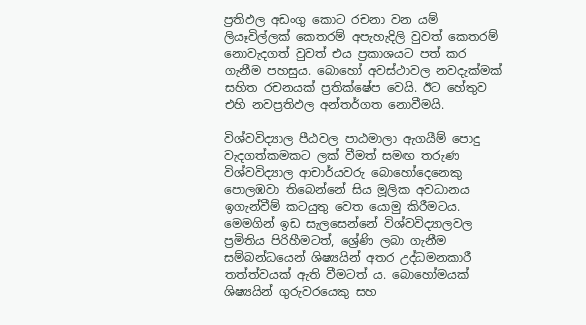ප්‍රතිඵල අඩංගු කොට රචනා වන යම් ලියෑවිල්ලක්‌ කෙතරම් අපැහැදිලි වුවත් කෙතරම් නොවැදගත් වුවත් එය ප්‍රකාශයට පත් කර ගැනීම පහසුය. බොහෝ අවස්‌ථාවල නවදැක්‌මක්‌ සහිත රචනයක්‌ ප්‍රතික්‌ෂේප වෙයි. ඊට හේතුව එහි නවප්‍රතිඵල අන්තර්ගත නොවීමයි.

විශ්වවිද්‍යාල පීඨවල පාඨමාලා ඇගයීම් පොදු වැදගත්කමකට ලක්‌ වීමත් සමඟ තරුණ විශ්වවිද්‍යාල ආචාර්යවරු බොහෝදෙනෙකු පොලඹවා තිබෙන්නේ සිය මූලික අවධානය ඉගැන්වීම් කටයුතු වෙත යොමු කිරීමටය. මෙමගින් ඉඩ සැලසෙන්නේ විශ්වවිද්‍යාලවල ප්‍රමිතිය පිරිහීමටත්, ශ්‍රේණි ලබා ගැනීම සම්බන්ධයෙන් ශිෂ්‍යයින් අතර උද්ධමනකාරී තත්ත්වයක්‌ ඇති වීමටත් ය. බොහෝමයක්‌ ශිෂ්‍යයින් ගුරුවරයෙකු සහ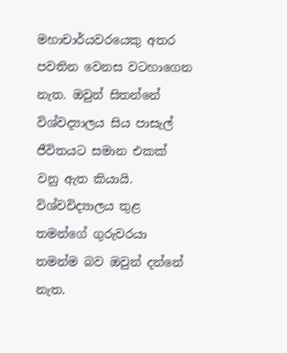මහාචාර්යවරයෙකු අතර පවතින වෙනස වටහාගෙන නැත. ඔවුන් සිතන්නේ විශ්වද්‍යාලය සිය පාසැල් ජීවිතයට සමාන එකක්‌ වනු ඇත කියායි. විශ්වවිද්‍යාලය තුළ තමන්ගේ ගුරුවරයා තමන්ම බව ඔවුන් දන්නේ නැත.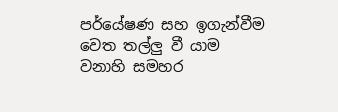පර්යේෂණ සහ ඉගැන්වීම වෙත තල්ලු වී යාම වනාහි සමහර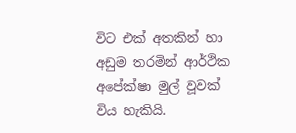විට එක්‌ අතකින් හා අඩුම තරමින් ආර්ථික අපේක්‌ෂා මුල් වූවක්‌ විය හැකියි.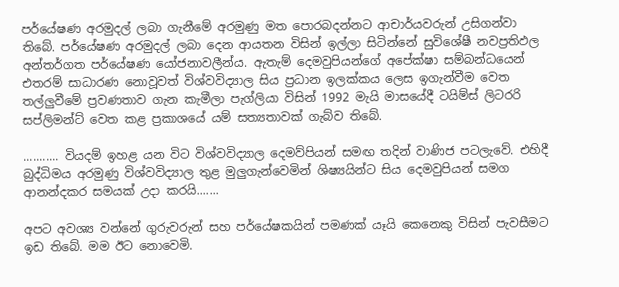පර්යේෂණ අරමුදල් ලබා ගැනීමේ අරමුණු මත පොරබදන්නට ආචාර්යවරුන් උසිගන්වා තිබේ. පර්යේෂණ අරමුදල් ලබා දෙන ආයතන විසින් ඉල්ලා සිටින්නේ සුවිශේෂී නවප්‍රතිඵල අන්තර්ගත පර්යේෂණ යෝජනාවලීන්ය. ඇතැම් දෙමවුපියන්ගේ අපේක්‌ෂා සම්බන්ධයෙන් එතරම් සාධාරණ නොවූවත් විශ්වවිද්‍යාල සිය ප්‍රධාන ඉලක්‌කය ලෙස ඉගැන්වීම වෙත තල්ලුවීමේ ප්‍රවණතාව ගැන කැමීලා පැග්ලියා විසින් 1992 මැයි මාසයේදී ටයිම්ස්‌ ලිටරරි සප්ලිමන්ට්‌ වෙත කළ ප්‍රකාශයේ යම් සත්‍යතාවක්‌ ගැබ්ව තිබේ.

........... වියදම් ඉහළ යන විට විශ්වවිද්‍යාල දෙමව්පියන් සමඟ තදින් වාණිජ පටලැවේ. එහිදී බුද්ධිමය අරමුණු විශ්වවිද්‍යාල තුළ මුලුගැන්වෙමින් ශිෂ්‍යයින්ට සිය දෙමවුපියන් සමග ආනන්දකර සමයක්‌ උදා කරයි.......

අපට අවශ්‍ය වන්නේ ගුරුවරුන් සහ පර්යේෂකයින් පමණක්‌ යෑයි කෙනෙකු විසින් පැවසීමට ඉඩ තිබේ. මම ඊට නොවෙමි.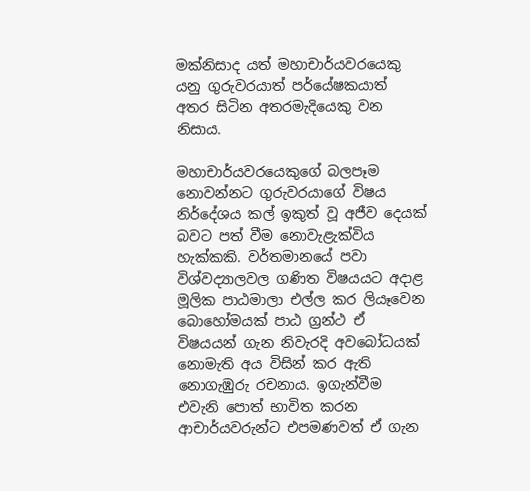මක්‌නිසාද යත් මහාචාර්යවරයෙකු යනු ගුරුවරයාත් පර්යේෂකයාත් අතර සිටින අතරමැදියෙකු වන නිසාය.

මහාචාර්යවරයෙකුගේ බලපෑම නොවන්නට ගුරුවරයාගේ විෂය නිර්දේශය කල් ඉකුත් වූ අජීව දෙයක්‌ බවට පත් වීම නොවැළැක්‌විය හැක්‌කකි. වර්තමානයේ පවා විශ්වද්‍යාලවල ගණිත විෂයයට අදාළ මූලික පාඨමාලා එල්ල කර ලියෑවෙන බොහෝමයක්‌ පාඨ ග්‍රන්ථ ඒ විෂයයන් ගැන නිවැරදි අවබෝධයක්‌ නොමැති අය විසින් කර ඇති නොගැඹුරු රචනාය. ඉගැන්වීම එවැනි පොත් භාවිත කරන ආචාර්යවරුන්ට එපමණවත් ඒ ගැන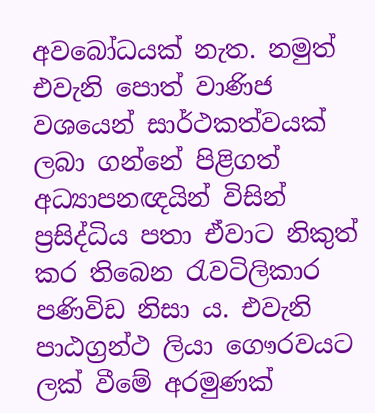අවබෝධයක්‌ නැත. නමුත් එවැනි පොත් වාණිජ වශයෙන් සාර්ථකත්වයක්‌ ලබා ගන්නේ පිළිගත් අධ්‍යාපනඥයින් විසින් ප්‍රසිද්ධිය පතා ඒවාට නිකුත් කර තිබෙන රැවටිලිකාර පණිවිඩ නිසා ය. එවැනි පාඨග්‍රන්ථ ලියා ගෞරවයට ලක්‌ වීමේ අරමුණක්‌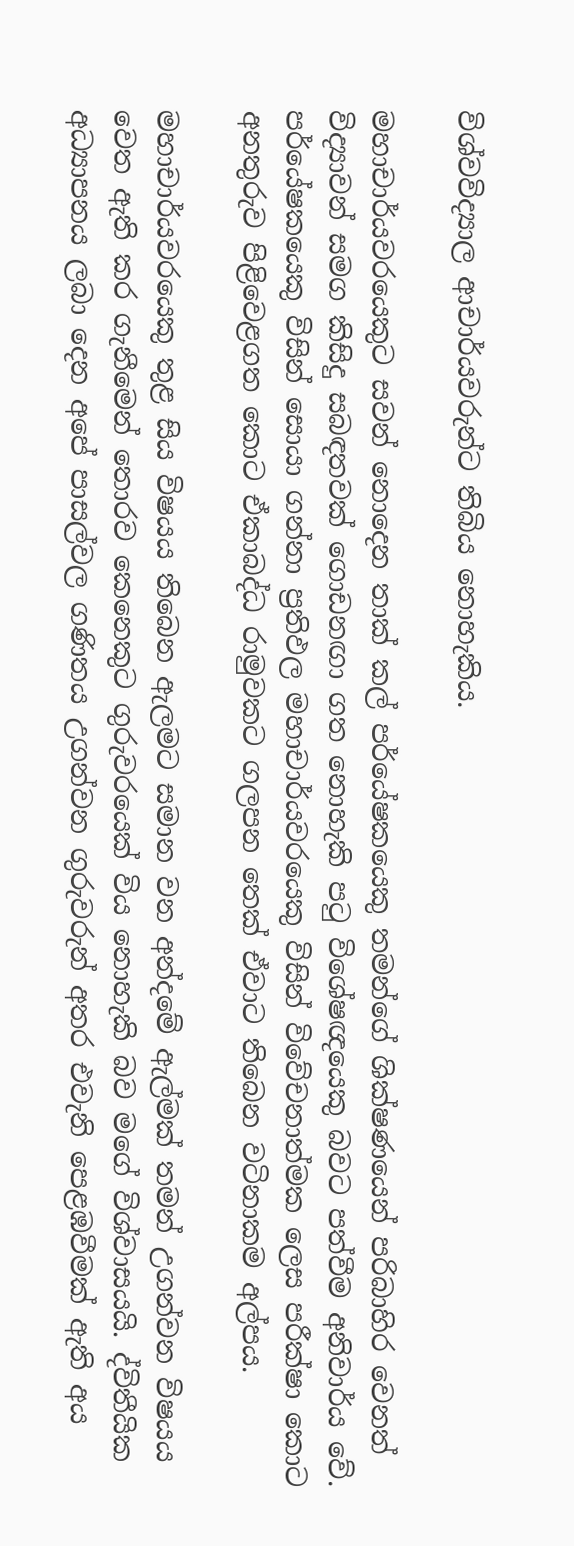විශ්වවිද්‍යාල ආචාර්යවරුන්ට තිබිය නොහැකිය.

මහාචාර්යවරයෙකුට සවන් නොදෙන තාක්‌ කල් පර්යේෂකයෙකු තමන්ගේ ශික්‌ෂණයෙන් පරිබාහිර වෙනත් විද්‍යාවන් සමග කිසිදු සබඳතවක්‌ ගොඩනඟා ගත නොහැකි පටු විශේෂඥයෙකු බවට පත්වීම අනිවාර්ය වේ. පර්යේෂකයෙකු විසින් සොයා ගන්නා ප්‍රතිඵල මහාචාර්යවරයෙකු විසින් විවේචනාත්මක ලෙස පරීක්‌ෂා කොට අනතුරුව පිළිවෙළගත කොට ඒකාබද්ධ රාමුවකට ගලපන තෙක්‌ ඒවාට තිබෙන වටිනාකම අල්පය.

මහාචාර්යවරයෙකු තුළ සිය විෂයය තිබෙන ඇලමට සමාන වන අන්දමේ ඇල්මක්‌ තමන් උගන්වන විෂයය වෙත ඇති කර ගැනීමෙන් තොරව කෙනෙකුට ගුරුවරයෙක්‌ විය නොහැකි බව මගේ විශ්වාසයයි. ද්විතීයික අධ්‍යාපනය ලබා දෙන අපේ පාසල්වල ගණිතය උගන්වන ගුරුවරුන් අතර එවැනි පෙළඹවීමක්‌ ඇති අය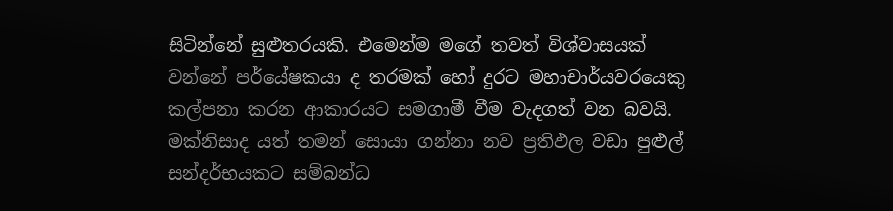සිටින්නේ සුළුතරයකි. එමෙන්ම මගේ තවත් විශ්වාසයක්‌ වන්නේ පර්යේෂකයා ද තරමක්‌ හෝ දුරට මහාචාර්යවරයෙකු කල්පනා කරන ආකාරයට සමගාමී වීම වැදගත් වන බවයි. මක්‌නිසාද යත් තමන් සොයා ගන්නා නව ප්‍රතිඵල වඩා පුළුල් සන්දර්භයකට සම්බන්ධ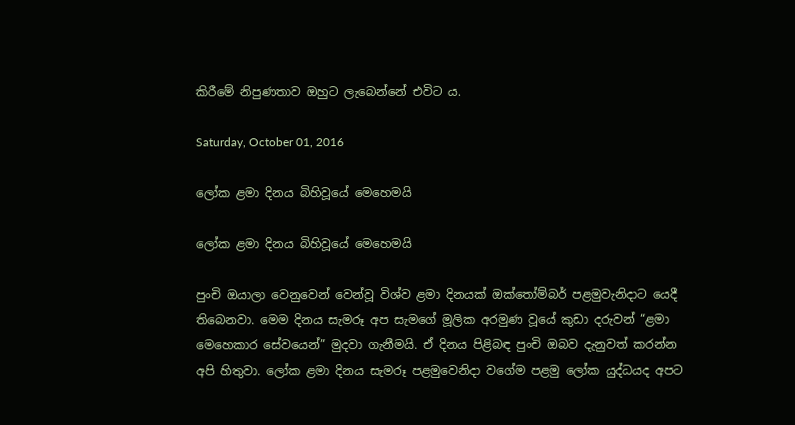කිරීමේ නිපුණතාව ඔහුට ලැබෙන්නේ එවිට ය.

Saturday, October 01, 2016

ලෝක ළමා දිනය බිහිවූයේ මෙහෙමයි

ලෝක ළමා දිනය බිහිවූයේ මෙහෙමයි

පුංචි ඔයාලා වෙනුවෙන් වෙන්වූ විශ්ව ළමා දිනයක් ඔක්තෝම්බර් පළමුවැනිදාට යෙදී තිබෙනවා. මෙම දිනය සැමරූ අප සැමගේ මූලික අරමුණ වූයේ කුඩා දරුවන් “ළමා මෙහෙකාර සේවයෙන්” මුදවා ගැනීමයි. ඒ දිනය පිළිබඳ පුංචි ඔබව දැනුවත් කරන්න අපි හිතුවා. ලෝක ළමා දිනය සැමරූ පළමුවෙනිදා වගේම පළමු ලෝක යුද්ධයද අපට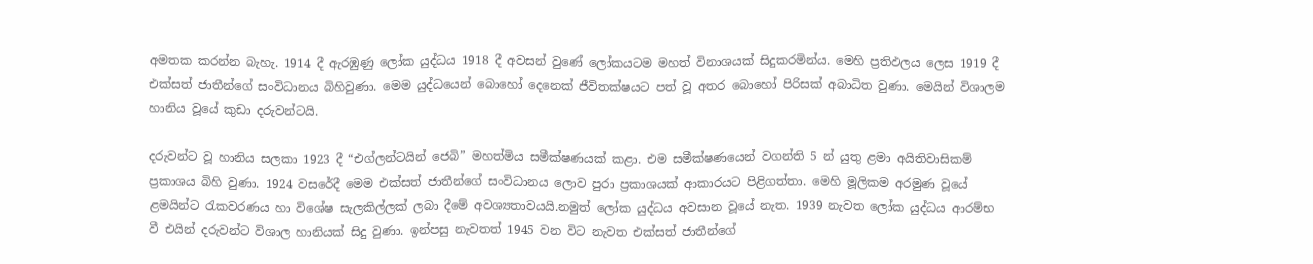අමතක කරන්න බැහැ. 1914 දී ඇරඹුණු ලෝක යුද්ධය 1918 දී අවසන් වුණේ ලෝකයටම මහත් විනාශයක් සිදුකරමින්ය. මෙහි ප්‍රතිඵලය ලෙස 1919 දී එක්සත් ජාතීන්ගේ සංවිධානය බිහිවුණා. මෙම යුද්ධයෙන් බොහෝ දෙනෙක් ජීවිතක්ෂයට පත් වූ අතර බොහෝ පිරිසක් අබාධිත වුණා. මෙයින් විශාලම හානිය වූයේ කුඩා දරුවන්ටයි.

දරුවන්ට වූ හානිය සලකා 1923 දී “එග්ලන්ටයින් ජෙබි” මහත්මිය සමීක්ෂණයක් කළා. එම සමීක්ෂණයෙන් වගන්ති 5 න් යුතු ළමා අයිතිවාසිකම් ප්‍රකාශය බිහි වුණා. 1924 වසරේදී මෙම එක්සත් ජාතීන්ගේ සංවිධානය ලොව පුරා ප්‍රකාශයක් ආකාරයට පිළිගත්තා. මෙහි මූලිකම අරමුණ වූයේ ළමයින්ට රැකවරණය හා විශේෂ සැලකිල්ලක් ලබා දීමේ අවශ්‍යතාවයයි.නමුත් ලෝක යුද්ධය අවසාන වූයේ නැත. 1939 නැවත ලෝක යුද්ධය ආරම්භ වී එයින් දරුවන්ට විශාල හානියක් සිදු වුණා. ඉන්පසු නැවතත් 1945 වන විට නැවත එක්සත් ජාතීන්ගේ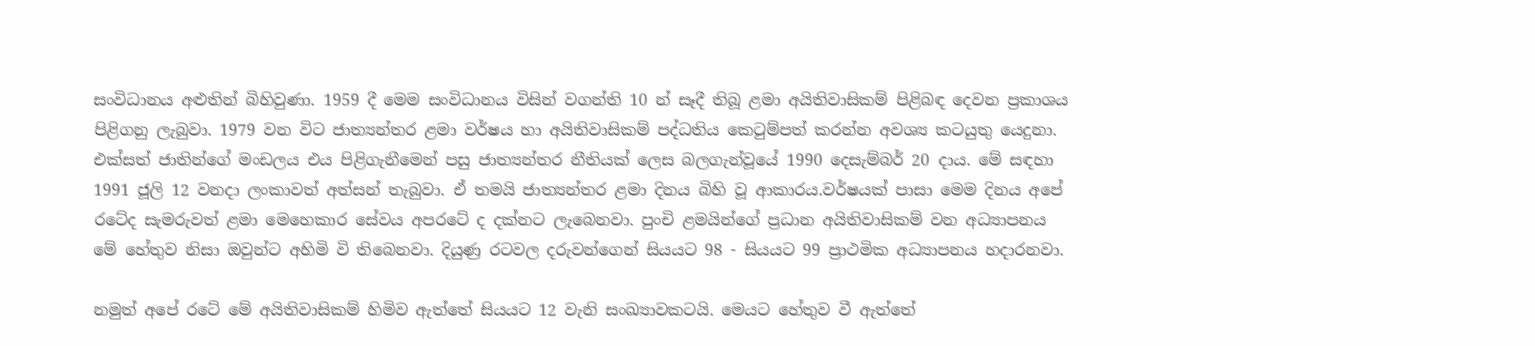සංවිධානය අළුතින් බිහිවුණා. 1959 දී මෙම සංවිධානය විසින් වගන්ති 10 න් සෑදී තිබූ ළමා අයිතිවාසිකම් පිළිබඳ දෙවන ප්‍රකාශය පිළිගනු ලැබුවා. 1979 වන විට ජාත්‍යන්තර ළමා වර්ෂය හා අයිතිවාසිකම් පද්ධතිය කෙටුම්පත් කරන්න අවශ්‍ය කටයුතු යෙදුනා. එක්සත් ජාතින්ගේ මංඩලය එය පිළිගැනීමෙන් පසු ජාත්‍යන්තර නීතියක් ලෙස බලගැන්වූයේ 1990 දෙසැම්බර් 20 දාය. මේ සඳහා 1991 ජූලි 12 වනදා ලංකාවත් අත්සන් තැබුවා. ඒ තමයි ජාත්‍යන්තර ළමා දිනය බිහි වූ ආකාරය.වර්ෂයක් පාසා මෙම දිනය අපේ රටේද සැමරුවත් ළමා මෙහෙකාර සේවය අපරටේ ද දක්නට ලැබෙනවා. පුංචි ළමයින්ගේ ප්‍රධාන අයිතිවාසිකම් වන අධ්‍යාපනය මේ හේතුව නිසා ඔවුන්ට අහිමි වි තිබෙනවා. දියුණ්‍ර රටවල දරුවන්ගෙන් සියයට 98 - සියයට 99 ප්‍රාථමික අධ්‍යාපනය හදාරනවා.

නමුත් අපේ රටේ මේ අයිතිවාසිකම් හිමිව ඇත්තේ සියයට 12 වැනි සංඛ්‍යාවකටයි. මෙයට හේතුව වී ඇත්තේ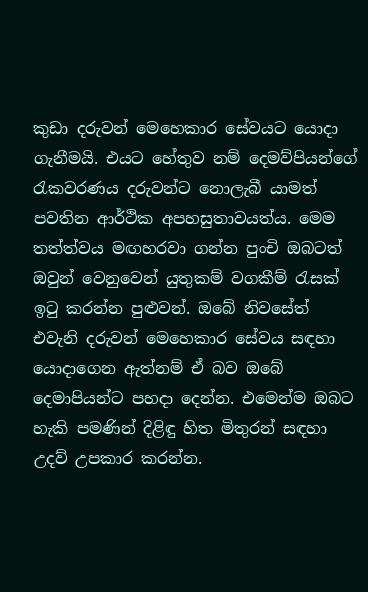කුඩා දරුවන් මෙහෙකාර සේවයට යොදා ගැනීමයි. එයට හේතුව නම් දෙමව්පියන්ගේ රැකවරණය දරුවන්ට නොලැබී යාමත් පවතින ආර්ථික අපහසුතාවයත්ය. මෙම තත්ත්වය මඟහරවා ගන්න පුංචි ඔබටත් ඔවුන් වෙනුවෙන් යුතුකම් වගකීම් රැසක් ඉටු කරන්න පුළුවන්. ඔබේ නිවසේත් එවැනි දරුවන් මෙහෙකාර සේවය සඳහා යොදාගෙන ඇත්නම් ඒ බව ඔබේ දෙමාපියන්ට පහදා දෙන්න. එමෙන්ම ඔබට හැකි පමණින් දිළිඳු හිත මිතුරන් සඳහා උදව් උපකාර කරන්න.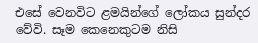එසේ වෙනවිට ළමයින්ගේ ලෝකය සුන්දර වේවි. සෑම කෙනෙකුටම නිසි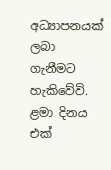අධ්‍යාපනයක් ලබා ගැනීමට හැකිවේවි. ළමා දිනය එක්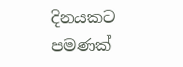දිනයකට පමණක්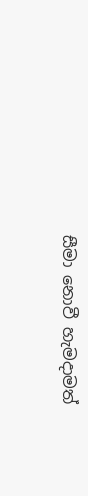සීමා නොවී හැමදාමත්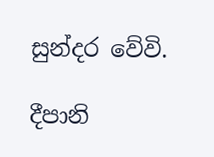සුන්දර වේවි.

දීපානි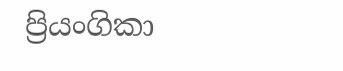ප්‍රියංගිකා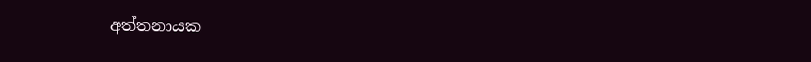අත්තනායක